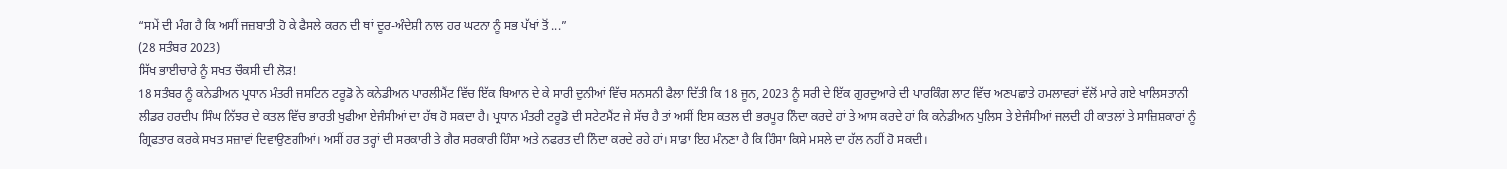“ਸਮੇਂ ਦੀ ਮੰਗ ਹੈ ਕਿ ਅਸੀਂ ਜਜ਼ਬਾਤੀ ਹੋ ਕੇ ਫੈਸਲੇ ਕਰਨ ਦੀ ਥਾਂ ਦੂਰ-ਅੰਦੇਸ਼ੀ ਨਾਲ ਹਰ ਘਟਨਾ ਨੂੰ ਸਭ ਪੱਖਾਂ ਤੋਂ ...”
(28 ਸਤੰਬਰ 2023)
ਸਿੱਖ ਭਾਈਚਾਰੇ ਨੂੰ ਸਖਤ ਚੌਕਸੀ ਦੀ ਲੋੜ!
18 ਸਤੰਬਰ ਨੂੰ ਕਨੇਡੀਅਨ ਪ੍ਰਧਾਨ ਮੰਤਰੀ ਜਸਟਿਨ ਟਰੂਡੋ ਨੇ ਕਨੇਡੀਅਨ ਪਾਰਲੀਮੈਂਟ ਵਿੱਚ ਇੱਕ ਬਿਆਨ ਦੇ ਕੇ ਸਾਰੀ ਦੁਨੀਆਂ ਵਿੱਚ ਸਨਸਨੀ ਫੈਲਾ ਦਿੱਤੀ ਕਿ 18 ਜੂਨ, 2023 ਨੂੰ ਸਰੀ ਦੇ ਇੱਕ ਗੁਰਦੁਆਰੇ ਦੀ ਪਾਰਕਿੰਗ ਲਾਟ ਵਿੱਚ ਅਣਪਛਾਤੇ ਹਮਲਾਵਰਾਂ ਵੱਲੋਂ ਮਾਰੇ ਗਏ ਖਾਲਿਸਤਾਨੀ ਲੀਡਰ ਹਰਦੀਪ ਸਿੰਘ ਨਿੱਝਰ ਦੇ ਕਤਲ ਵਿੱਚ ਭਾਰਤੀ ਖੁਫੀਆ ਏਜੰਸੀਆਂ ਦਾ ਹੱਥ ਹੋ ਸਕਦਾ ਹੈ। ਪ੍ਰਧਾਨ ਮੰਤਰੀ ਟਰੂਡੋ ਦੀ ਸਟੇਟਮੈਂਟ ਜੇ ਸੱਚ ਹੈ ਤਾਂ ਅਸੀਂ ਇਸ ਕਤਲ ਦੀ ਭਰਪੂਰ ਨਿੰਦਾ ਕਰਦੇ ਹਾਂ ਤੇ ਆਸ ਕਰਦੇ ਹਾਂ ਕਿ ਕਨੇਡੀਅਨ ਪੁਲਿਸ ਤੇ ਏਜੰਸੀਆਂ ਜਲਦੀ ਹੀ ਕਾਤਲਾਂ ਤੇ ਸਾਜ਼ਿਸ਼ਕਾਰਾਂ ਨੂੰ ਗ੍ਰਿਫਤਾਰ ਕਰਕੇ ਸਖਤ ਸਜ਼ਾਵਾਂ ਦਿਵਾਉਣਗੀਆਂ। ਅਸੀਂ ਹਰ ਤਰ੍ਹਾਂ ਦੀ ਸਰਕਾਰੀ ਤੇ ਗੈਰ ਸਰਕਾਰੀ ਹਿੰਸਾ ਅਤੇ ਨਫਰਤ ਦੀ ਨਿੰਦਾ ਕਰਦੇ ਰਹੇ ਹਾਂ। ਸਾਡਾ ਇਹ ਮੰਨਣਾ ਹੈ ਕਿ ਹਿੰਸਾ ਕਿਸੇ ਮਸਲੇ ਦਾ ਹੱਲ ਨਹੀਂ ਹੋ ਸਕਦੀ।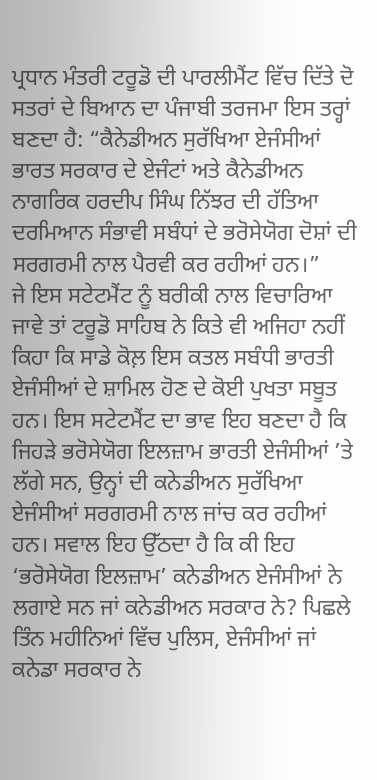ਪ੍ਰਧਾਨ ਮੰਤਰੀ ਟਰੂਡੋ ਦੀ ਪਾਰਲੀਮੈਂਟ ਵਿੱਚ ਦਿੱਤੇ ਦੋ ਸਤਰਾਂ ਦੇ ਬਿਆਨ ਦਾ ਪੰਜਾਬੀ ਤਰਜਮਾ ਇਸ ਤਰ੍ਹਾਂ ਬਣਦਾ ਹੈ: “ਕੈਨੇਡੀਅਨ ਸੁਰੱਖਿਆ ਏਜੰਸੀਆਂ ਭਾਰਤ ਸਰਕਾਰ ਦੇ ਏਜੰਟਾਂ ਅਤੇ ਕੈਨੇਡੀਅਨ ਨਾਗਰਿਕ ਹਰਦੀਪ ਸਿੰਘ ਨਿੱਝਰ ਦੀ ਹੱਤਿਆ ਦਰਮਿਆਨ ਸੰਭਾਵੀ ਸਬੰਧਾਂ ਦੇ ਭਰੋਸੇਯੋਗ ਦੋਸ਼ਾਂ ਦੀ ਸਰਗਰਮੀ ਨਾਲ ਪੈਰਵੀ ਕਰ ਰਹੀਆਂ ਹਨ।”
ਜੇ ਇਸ ਸਟੇਟਮੈਂਟ ਨੂੰ ਬਰੀਕੀ ਨਾਲ ਵਿਚਾਰਿਆ ਜਾਵੇ ਤਾਂ ਟਰੂਡੋ ਸਾਹਿਬ ਨੇ ਕਿਤੇ ਵੀ ਅਜਿਹਾ ਨਹੀਂ ਕਿਹਾ ਕਿ ਸਾਡੇ ਕੋਲ਼ ਇਸ ਕਤਲ ਸਬੰਧੀ ਭਾਰਤੀ ਏਜੰਸੀਆਂ ਦੇ ਸ਼ਾਮਿਲ ਹੋਣ ਦੇ ਕੋਈ ਪੁਖਤਾ ਸਬੂਤ ਹਨ। ਇਸ ਸਟੇਟਮੈਂਟ ਦਾ ਭਾਵ ਇਹ ਬਣਦਾ ਹੈ ਕਿ ਜਿਹੜੇ ਭਰੋਸੇਯੋਗ ਇਲਜ਼ਾਮ ਭਾਰਤੀ ਏਜੰਸੀਆਂ ’ਤੇ ਲੱਗੇ ਸਨ, ਉਨ੍ਹਾਂ ਦੀ ਕਨੇਡੀਅਨ ਸੁਰੱਖਿਆ ਏਜੰਸੀਆਂ ਸਰਗਰਮੀ ਨਾਲ ਜਾਂਚ ਕਰ ਰਹੀਆਂ ਹਨ। ਸਵਾਲ ਇਹ ਉੱਠਦਾ ਹੈ ਕਿ ਕੀ ਇਹ ‘ਭਰੋਸੇਯੋਗ ਇਲਜ਼ਾਮ’ ਕਨੇਡੀਅਨ ਏਜੰਸੀਆਂ ਨੇ ਲਗਾਏ ਸਨ ਜਾਂ ਕਨੇਡੀਅਨ ਸਰਕਾਰ ਨੇ? ਪਿਛਲੇ ਤਿੰਨ ਮਹੀਨਿਆਂ ਵਿੱਚ ਪੁਲਿਸ, ਏਜੰਸੀਆਂ ਜਾਂ ਕਨੇਡਾ ਸਰਕਾਰ ਨੇ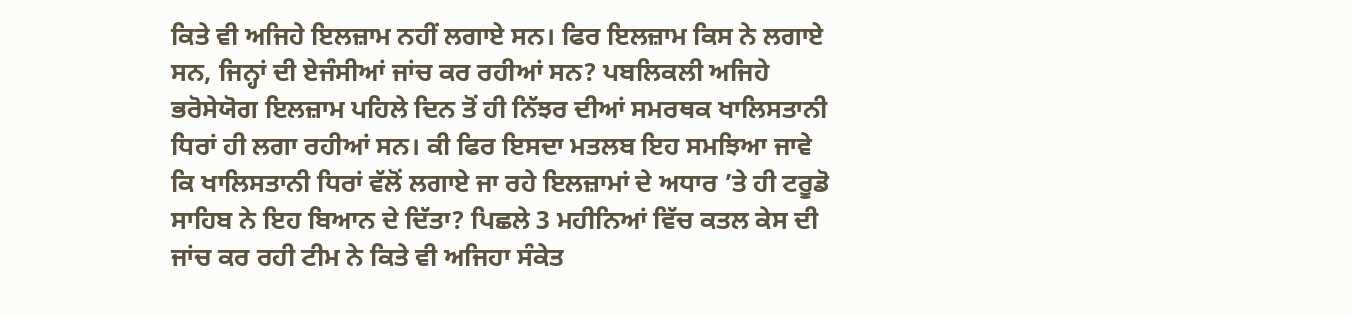ਕਿਤੇ ਵੀ ਅਜਿਹੇ ਇਲਜ਼ਾਮ ਨਹੀਂ ਲਗਾਏ ਸਨ। ਫਿਰ ਇਲਜ਼ਾਮ ਕਿਸ ਨੇ ਲਗਾਏ ਸਨ, ਜਿਨ੍ਹਾਂ ਦੀ ਏਜੰਸੀਆਂ ਜਾਂਚ ਕਰ ਰਹੀਆਂ ਸਨ? ਪਬਲਿਕਲੀ ਅਜਿਹੇ ਭਰੋਸੇਯੋਗ ਇਲਜ਼ਾਮ ਪਹਿਲੇ ਦਿਨ ਤੋਂ ਹੀ ਨਿੱਝਰ ਦੀਆਂ ਸਮਰਥਕ ਖਾਲਿਸਤਾਨੀ ਧਿਰਾਂ ਹੀ ਲਗਾ ਰਹੀਆਂ ਸਨ। ਕੀ ਫਿਰ ਇਸਦਾ ਮਤਲਬ ਇਹ ਸਮਝਿਆ ਜਾਵੇ ਕਿ ਖਾਲਿਸਤਾਨੀ ਧਿਰਾਂ ਵੱਲੋਂ ਲਗਾਏ ਜਾ ਰਹੇ ਇਲਜ਼ਾਮਾਂ ਦੇ ਅਧਾਰ ’ਤੇ ਹੀ ਟਰੂਡੋ ਸਾਹਿਬ ਨੇ ਇਹ ਬਿਆਨ ਦੇ ਦਿੱਤਾ? ਪਿਛਲੇ 3 ਮਹੀਨਿਆਂ ਵਿੱਚ ਕਤਲ ਕੇਸ ਦੀ ਜਾਂਚ ਕਰ ਰਹੀ ਟੀਮ ਨੇ ਕਿਤੇ ਵੀ ਅਜਿਹਾ ਸੰਕੇਤ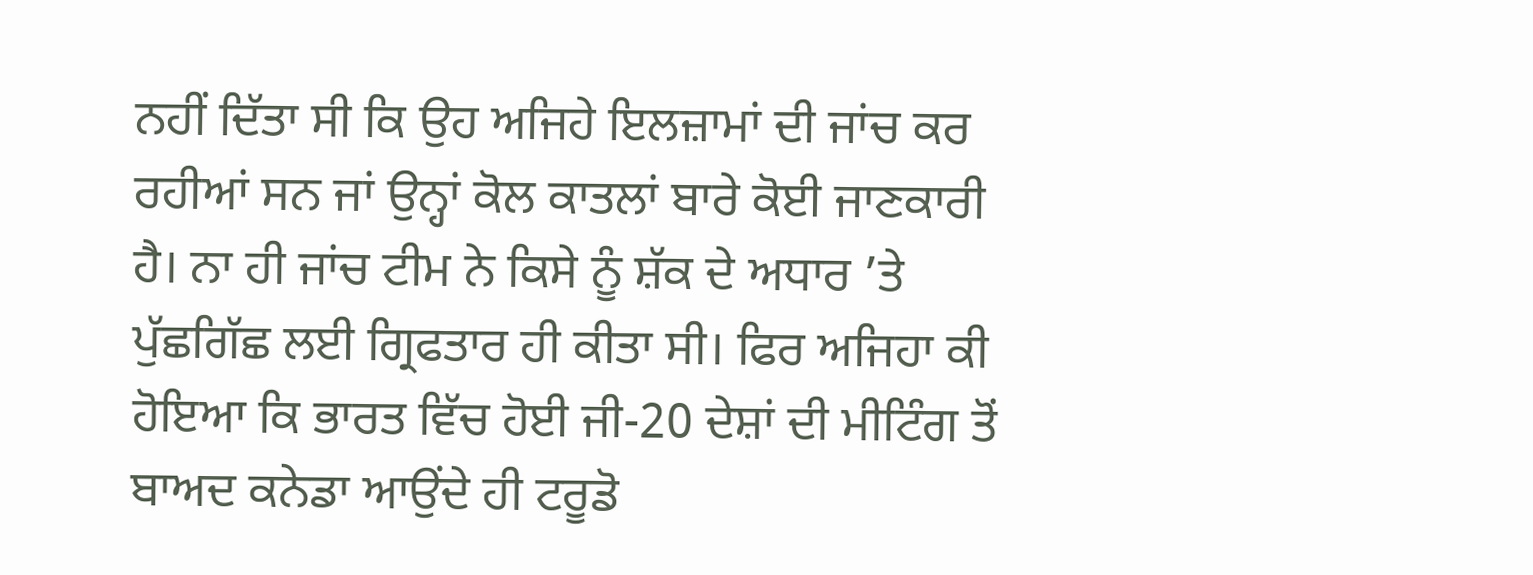ਨਹੀਂ ਦਿੱਤਾ ਸੀ ਕਿ ਉਹ ਅਜਿਹੇ ਇਲਜ਼ਾਮਾਂ ਦੀ ਜਾਂਚ ਕਰ ਰਹੀਆਂ ਸਨ ਜਾਂ ਉਨ੍ਹਾਂ ਕੋਲ ਕਾਤਲਾਂ ਬਾਰੇ ਕੋਈ ਜਾਣਕਾਰੀ ਹੈ। ਨਾ ਹੀ ਜਾਂਚ ਟੀਮ ਨੇ ਕਿਸੇ ਨੂੰ ਸ਼ੱਕ ਦੇ ਅਧਾਰ ’ਤੇ ਪੁੱਛਗਿੱਛ ਲਈ ਗ੍ਰਿਫਤਾਰ ਹੀ ਕੀਤਾ ਸੀ। ਫਿਰ ਅਜਿਹਾ ਕੀ ਹੋਇਆ ਕਿ ਭਾਰਤ ਵਿੱਚ ਹੋਈ ਜੀ-20 ਦੇਸ਼ਾਂ ਦੀ ਮੀਟਿੰਗ ਤੋਂ ਬਾਅਦ ਕਨੇਡਾ ਆਉਂਦੇ ਹੀ ਟਰੂਡੋ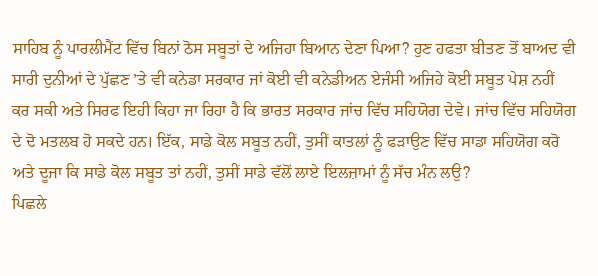ਸਾਹਿਬ ਨੂੰ ਪਾਰਲੀਮੈਂਟ ਵਿੱਚ ਬਿਨਾਂ ਠੋਸ ਸਬੂਤਾਂ ਦੇ ਅਜਿਹਾ ਬਿਆਨ ਦੇਣਾ ਪਿਆ? ਹੁਣ ਹਫਤਾ ਬੀਤਣ ਤੋਂ ਬਾਅਦ ਵੀ ਸਾਰੀ ਦੁਨੀਆਂ ਦੇ ਪੁੱਛਣ ’ਤੇ ਵੀ ਕਨੇਡਾ ਸਰਕਾਰ ਜਾਂ ਕੋਈ ਵੀ ਕਨੇਡੀਅਨ ਏਜੰਸੀ ਅਜਿਹੇ ਕੋਈ ਸਬੂਤ ਪੇਸ਼ ਨਹੀਂ ਕਰ ਸਕੀ ਅਤੇ ਸਿਰਫ ਇਹੀ ਕਿਹਾ ਜਾ ਰਿਹਾ ਹੈ ਕਿ ਭਾਰਤ ਸਰਕਾਰ ਜਾਂਚ ਵਿੱਚ ਸਹਿਯੋਗ ਦੇਵੇ। ਜਾਂਚ ਵਿੱਚ ਸਹਿਯੋਗ ਦੇ ਦੋ ਮਤਲਬ ਹੋ ਸਕਦੇ ਹਨ। ਇੱਕ, ਸਾਡੇ ਕੋਲ ਸਬੂਤ ਨਹੀਂ, ਤੁਸੀਂ ਕਾਤਲਾਂ ਨੂੰ ਫੜਾਉਣ ਵਿੱਚ ਸਾਡਾ ਸਹਿਯੋਗ ਕਰੋ ਅਤੇ ਦੂਜਾ ਕਿ ਸਾਡੇ ਕੋਲ ਸਬੂਤ ਤਾਂ ਨਹੀਂ, ਤੁਸੀਂ ਸਾਡੇ ਵੱਲੋਂ ਲਾਏ ਇਲਜ਼ਾਮਾਂ ਨੂੰ ਸੱਚ ਮੰਨ ਲਉ?
ਪਿਛਲੇ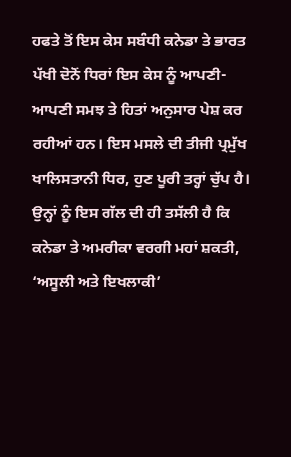ਹਫਤੇ ਤੋਂ ਇਸ ਕੇਸ ਸਬੰਧੀ ਕਨੇਡਾ ਤੇ ਭਾਰਤ ਪੱਖੀ ਦੋਨੋਂ ਧਿਰਾਂ ਇਸ ਕੇਸ ਨੂੰ ਆਪਣੀ-ਆਪਣੀ ਸਮਝ ਤੇ ਹਿਤਾਂ ਅਨੁਸਾਰ ਪੇਸ਼ ਕਰ ਰਹੀਆਂ ਹਨ। ਇਸ ਮਸਲੇ ਦੀ ਤੀਜੀ ਪ੍ਰਮੁੱਖ ਖਾਲਿਸਤਾਨੀ ਧਿਰ, ਹੁਣ ਪੂਰੀ ਤਰ੍ਹਾਂ ਚੁੱਪ ਹੈ। ਉਨ੍ਹਾਂ ਨੂੰ ਇਸ ਗੱਲ ਦੀ ਹੀ ਤਸੱਲੀ ਹੈ ਕਿ ਕਨੇਡਾ ਤੇ ਅਮਰੀਕਾ ਵਰਗੀ ਮਹਾਂ ਸ਼ਕਤੀ, ‘ਅਸੂਲੀ ਅਤੇ ਇਖਲਾਕੀ’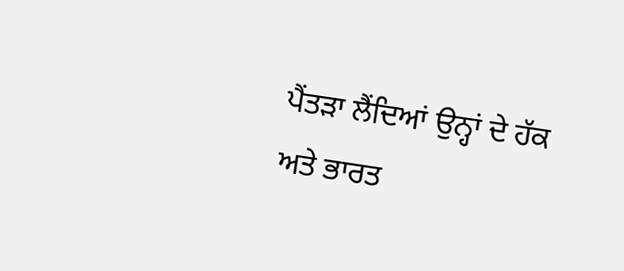ਪੈਂਤੜਾ ਲੈਂਦਿਆਂ ਉਨ੍ਹਾਂ ਦੇ ਹੱਕ ਅਤੇ ਭਾਰਤ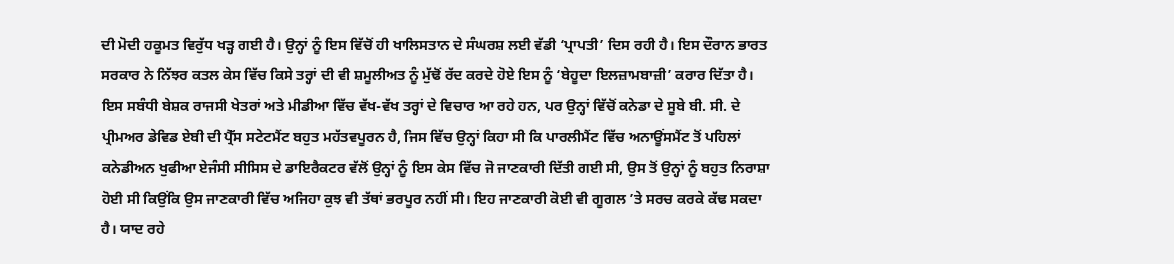ਦੀ ਮੋਦੀ ਹਕੂਮਤ ਵਿਰੁੱਧ ਖੜ੍ਹ ਗਈ ਹੈ। ਉਨ੍ਹਾਂ ਨੂੰ ਇਸ ਵਿੱਚੋਂ ਹੀ ਖਾਲਿਸਤਾਨ ਦੇ ਸੰਘਰਸ਼ ਲਈ ਵੱਡੀ ‘ਪ੍ਰਾਪਤੀ’ ਦਿਸ ਰਹੀ ਹੈ। ਇਸ ਦੌਰਾਨ ਭਾਰਤ ਸਰਕਾਰ ਨੇ ਨਿੱਝਰ ਕਤਲ ਕੇਸ ਵਿੱਚ ਕਿਸੇ ਤਰ੍ਹਾਂ ਦੀ ਵੀ ਸ਼ਮੂਲੀਅਤ ਨੂੰ ਮੁੱਢੋਂ ਰੱਦ ਕਰਦੇ ਹੋਏ ਇਸ ਨੂੰ ‘ਬੇਹੂਦਾ ਇਲਜ਼ਾਮਬਾਜ਼ੀ’ ਕਰਾਰ ਦਿੱਤਾ ਹੈ। ਇਸ ਸਬੰਧੀ ਬੇਸ਼ਕ ਰਾਜਸੀ ਖੇਤਰਾਂ ਅਤੇ ਮੀਡੀਆ ਵਿੱਚ ਵੱਖ-ਵੱਖ ਤਰ੍ਹਾਂ ਦੇ ਵਿਚਾਰ ਆ ਰਹੇ ਹਨ, ਪਰ ਉਨ੍ਹਾਂ ਵਿੱਚੋਂ ਕਨੇਡਾ ਦੇ ਸੂਬੇ ਬੀ. ਸੀ. ਦੇ ਪ੍ਰੀਮਅਰ ਡੇਵਿਡ ਏਬੀ ਦੀ ਪ੍ਰੈੱਸ ਸਟੇਟਮੈਂਟ ਬਹੁਤ ਮਹੱਤਵਪੂਰਨ ਹੈ, ਜਿਸ ਵਿੱਚ ਉਨ੍ਹਾਂ ਕਿਹਾ ਸੀ ਕਿ ਪਾਰਲੀਮੈਂਟ ਵਿੱਚ ਅਨਾਊਂਸਮੈਂਟ ਤੋਂ ਪਹਿਲਾਂ ਕਨੇਡੀਅਨ ਖੁਫੀਆ ਏਜੰਸੀ ਸੀਸਿਸ ਦੇ ਡਾਇਰੈਕਟਰ ਵੱਲੋਂ ਉਨ੍ਹਾਂ ਨੂੰ ਇਸ ਕੇਸ ਵਿੱਚ ਜੋ ਜਾਣਕਾਰੀ ਦਿੱਤੀ ਗਈ ਸੀ, ਉਸ ਤੋਂ ਉਨ੍ਹਾਂ ਨੂੰ ਬਹੁਤ ਨਿਰਾਸ਼ਾ ਹੋਈ ਸੀ ਕਿਉਂਕਿ ਉਸ ਜਾਣਕਾਰੀ ਵਿੱਚ ਅਜਿਹਾ ਕੁਝ ਵੀ ਤੱਥਾਂ ਭਰਪੂਰ ਨਹੀਂ ਸੀ। ਇਹ ਜਾਣਕਾਰੀ ਕੋਈ ਵੀ ਗੂਗਲ ’ਤੇ ਸਰਚ ਕਰਕੇ ਕੱਢ ਸਕਦਾ ਹੈ। ਯਾਦ ਰਹੇ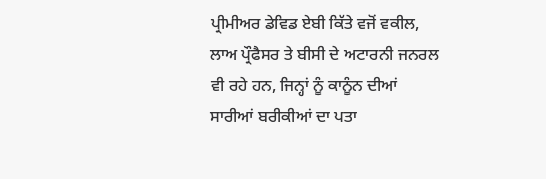ਪ੍ਰੀਮੀਅਰ ਡੇਵਿਡ ਏਬੀ ਕਿੱਤੇ ਵਜੋਂ ਵਕੀਲ, ਲਾਅ ਪ੍ਰੌਫੈਸਰ ਤੇ ਬੀਸੀ ਦੇ ਅਟਾਰਨੀ ਜਨਰਲ ਵੀ ਰਹੇ ਹਨ, ਜਿਨ੍ਹਾਂ ਨੂੰ ਕਾਨੂੰਨ ਦੀਆਂ ਸਾਰੀਆਂ ਬਰੀਕੀਆਂ ਦਾ ਪਤਾ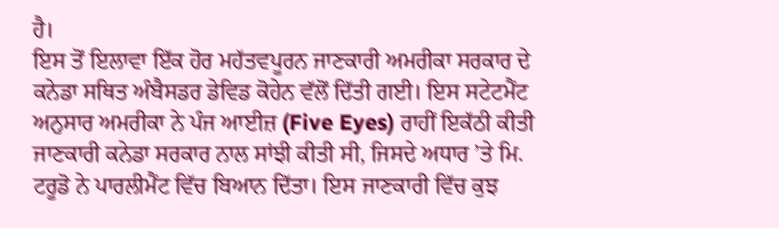ਹੈ।
ਇਸ ਤੋਂ ਇਲਾਵਾ ਇੱਕ ਹੋਰ ਮਹੱਤਵਪੂਰਨ ਜਾਣਕਾਰੀ ਅਮਰੀਕਾ ਸਰਕਾਰ ਦੇ ਕਨੇਡਾ ਸਥਿਤ ਅੰਬੈਸਡਰ ਡੇਵਿਡ ਕੋਹੇਨ ਵੱਲੋਂ ਦਿੱਤੀ ਗਈ। ਇਸ ਸਟੇਟਮੈਂਟ ਅਨੁਸਾਰ ਅਮਰੀਕਾ ਨੇ ਪੰਜ ਆਈਜ਼ (Five Eyes) ਰਾਹੀਂ ਇਕੱਠੀ ਕੀਤੀ ਜਾਣਕਾਰੀ ਕਨੇਡਾ ਸਰਕਾਰ ਨਾਲ ਸਾਂਝੀ ਕੀਤੀ ਸੀ, ਜਿਸਦੇ ਅਧਾਰ ’ਤੇ ਮਿ. ਟਰੂਡੋ ਨੇ ਪਾਰਲੀਮੈਂਟ ਵਿੱਚ ਬਿਆਨ ਦਿੱਤਾ। ਇਸ ਜਾਣਕਾਰੀ ਵਿੱਚ ਕੁਝ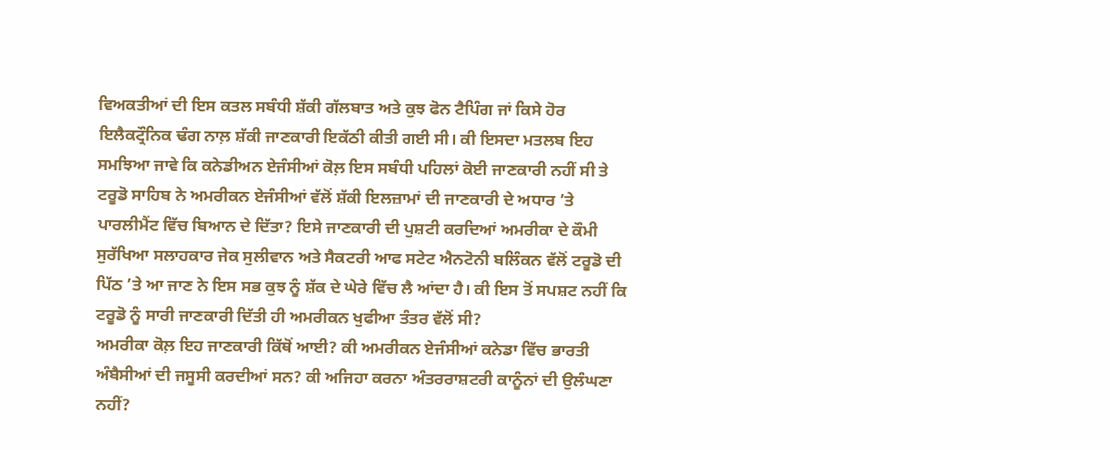ਵਿਅਕਤੀਆਂ ਦੀ ਇਸ ਕਤਲ ਸਬੰਧੀ ਸ਼ੱਕੀ ਗੱਲਬਾਤ ਅਤੇ ਕੁਝ ਫੋਨ ਟੈਪਿੰਗ ਜਾਂ ਕਿਸੇ ਹੋਰ ਇਲੈਕਟ੍ਰੌਨਿਕ ਢੰਗ ਨਾਲ਼ ਸ਼ੱਕੀ ਜਾਣਕਾਰੀ ਇਕੱਠੀ ਕੀਤੀ ਗਈ ਸੀ। ਕੀ ਇਸਦਾ ਮਤਲਬ ਇਹ ਸਮਝਿਆ ਜਾਵੇ ਕਿ ਕਨੇਡੀਅਨ ਏਜੰਸੀਆਂ ਕੋਲ਼ ਇਸ ਸਬੰਧੀ ਪਹਿਲਾਂ ਕੋਈ ਜਾਣਕਾਰੀ ਨਹੀਂ ਸੀ ਤੇ ਟਰੂਡੋ ਸਾਹਿਬ ਨੇ ਅਮਰੀਕਨ ਏਜੰਸੀਆਂ ਵੱਲੋਂ ਸ਼ੱਕੀ ਇਲਜ਼ਾਮਾਂ ਦੀ ਜਾਣਕਾਰੀ ਦੇ ਅਧਾਰ ’ਤੇ ਪਾਰਲੀਮੈਂਟ ਵਿੱਚ ਬਿਆਨ ਦੇ ਦਿੱਤਾ? ਇਸੇ ਜਾਣਕਾਰੀ ਦੀ ਪੁਸ਼ਟੀ ਕਰਦਿਆਂ ਅਮਰੀਕਾ ਦੇ ਕੌਮੀ ਸੁਰੱਖਿਆ ਸਲਾਹਕਾਰ ਜੇਕ ਸੁਲੀਵਾਨ ਅਤੇ ਸੈਕਟਰੀ ਆਫ ਸਟੇਟ ਐਨਟੋਨੀ ਬਲਿੰਕਨ ਵੱਲੋਂ ਟਰੂਡੋ ਦੀ ਪਿੱਠ ’ਤੇ ਆ ਜਾਣ ਨੇ ਇਸ ਸਭ ਕੁਝ ਨੂੰ ਸ਼ੱਕ ਦੇ ਘੇਰੇ ਵਿੱਚ ਲੈ ਆਂਦਾ ਹੈ। ਕੀ ਇਸ ਤੋਂ ਸਪਸ਼ਟ ਨਹੀਂ ਕਿ ਟਰੂਡੋ ਨੂੰ ਸਾਰੀ ਜਾਣਕਾਰੀ ਦਿੱਤੀ ਹੀ ਅਮਰੀਕਨ ਖੁਫੀਆ ਤੰਤਰ ਵੱਲੋਂ ਸੀ?
ਅਮਰੀਕਾ ਕੋਲ਼ ਇਹ ਜਾਣਕਾਰੀ ਕਿੱਥੋਂ ਆਈ? ਕੀ ਅਮਰੀਕਨ ਏਜੰਸੀਆਂ ਕਨੇਡਾ ਵਿੱਚ ਭਾਰਤੀ ਅੰਬੈਸੀਆਂ ਦੀ ਜਸੂਸੀ ਕਰਦੀਆਂ ਸਨ? ਕੀ ਅਜਿਹਾ ਕਰਨਾ ਅੰਤਰਰਾਸ਼ਟਰੀ ਕਾਨੂੰਨਾਂ ਦੀ ਉਲੰਘਣਾ ਨਹੀਂ?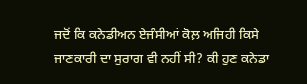ਜਦੋਂ ਕਿ ਕਨੇਡੀਅਨ ਏਜੰਸੀਆਂ ਕੋਲ਼ ਅਜਿਹੀ ਕਿਸੇ ਜਾਣਕਾਰੀ ਦਾ ਸੁਰਾਗ ਵੀ ਨਹੀਂ ਸੀ? ਕੀ ਹੁਣ ਕਨੇਡਾ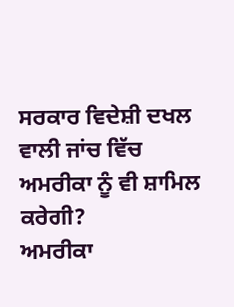ਸਰਕਾਰ ਵਿਦੇਸ਼ੀ ਦਖਲ ਵਾਲੀ ਜਾਂਚ ਵਿੱਚ ਅਮਰੀਕਾ ਨੂੰ ਵੀ ਸ਼ਾਮਿਲ ਕਰੇਗੀ?
ਅਮਰੀਕਾ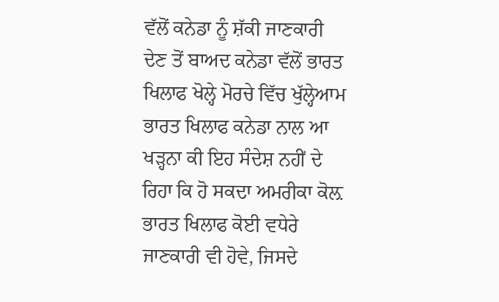ਵੱਲੋਂ ਕਨੇਡਾ ਨੂੰ ਸ਼ੱਕੀ ਜਾਣਕਾਰੀ ਦੇਣ ਤੋਂ ਬਾਅਦ ਕਨੇਡਾ ਵੱਲੋਂ ਭਾਰਤ ਖਿਲਾਫ ਖੋਲ੍ਹੇ ਮੋਰਚੇ ਵਿੱਚ ਖੁੱਲ੍ਹੇਆਮ ਭਾਰਤ ਖਿਲਾਫ ਕਨੇਡਾ ਨਾਲ ਆ ਖੜ੍ਹਨਾ ਕੀ ਇਹ ਸੰਦੇਸ਼ ਨਹੀਂ ਦੇ ਰਿਹਾ ਕਿ ਹੋ ਸਕਦਾ ਅਮਰੀਕਾ ਕੋਲ਼ ਭਾਰਤ ਖਿਲਾਫ ਕੋਈ ਵਧੇਰੇ ਜਾਣਕਾਰੀ ਵੀ ਹੋਵੇ, ਜਿਸਦੇ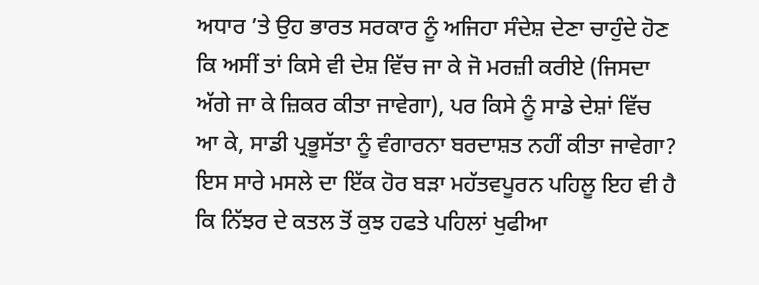ਅਧਾਰ ’ਤੇ ਉਹ ਭਾਰਤ ਸਰਕਾਰ ਨੂੰ ਅਜਿਹਾ ਸੰਦੇਸ਼ ਦੇਣਾ ਚਾਹੁੰਦੇ ਹੋਣ ਕਿ ਅਸੀਂ ਤਾਂ ਕਿਸੇ ਵੀ ਦੇਸ਼ ਵਿੱਚ ਜਾ ਕੇ ਜੋ ਮਰਜ਼ੀ ਕਰੀਏ (ਜਿਸਦਾ ਅੱਗੇ ਜਾ ਕੇ ਜ਼ਿਕਰ ਕੀਤਾ ਜਾਵੇਗਾ), ਪਰ ਕਿਸੇ ਨੂੰ ਸਾਡੇ ਦੇਸ਼ਾਂ ਵਿੱਚ ਆ ਕੇ, ਸਾਡੀ ਪ੍ਰਭੂਸੱਤਾ ਨੂੰ ਵੰਗਾਰਨਾ ਬਰਦਾਸ਼ਤ ਨਹੀਂ ਕੀਤਾ ਜਾਵੇਗਾ?
ਇਸ ਸਾਰੇ ਮਸਲੇ ਦਾ ਇੱਕ ਹੋਰ ਬੜਾ ਮਹੱਤਵਪੂਰਨ ਪਹਿਲੂ ਇਹ ਵੀ ਹੈ ਕਿ ਨਿੱਝਰ ਦੇ ਕਤਲ ਤੋਂ ਕੁਝ ਹਫਤੇ ਪਹਿਲਾਂ ਖੁਫੀਆ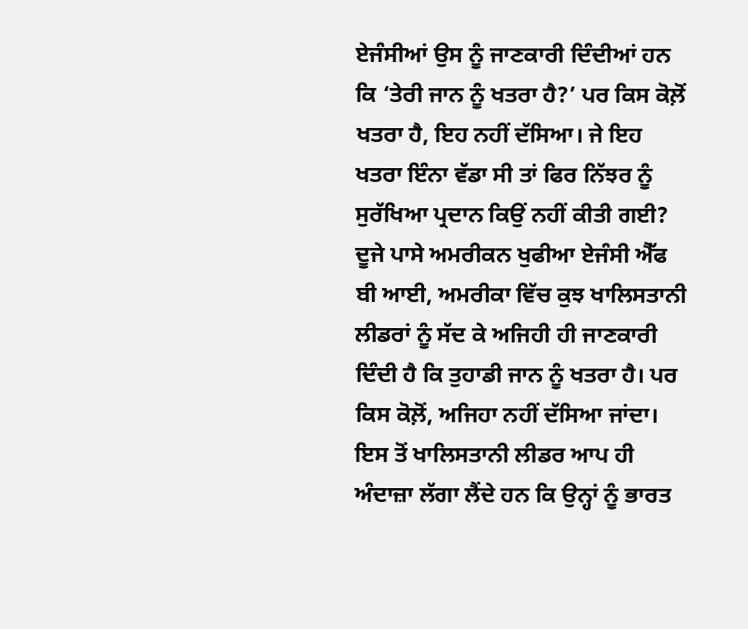ਏਜੰਸੀਆਂ ਉਸ ਨੂੰ ਜਾਣਕਾਰੀ ਦਿੰਦੀਆਂ ਹਨ ਕਿ ‘ਤੇਰੀ ਜਾਨ ਨੂੰ ਖਤਰਾ ਹੈ?’ ਪਰ ਕਿਸ ਕੋਲ਼ੋਂ ਖਤਰਾ ਹੈ, ਇਹ ਨਹੀਂ ਦੱਸਿਆ। ਜੇ ਇਹ ਖਤਰਾ ਇੰਨਾ ਵੱਡਾ ਸੀ ਤਾਂ ਫਿਰ ਨਿੱਝਰ ਨੂੰ ਸੁਰੱਖਿਆ ਪ੍ਰਦਾਨ ਕਿਉਂ ਨਹੀਂ ਕੀਤੀ ਗਈ? ਦੂਜੇ ਪਾਸੇ ਅਮਰੀਕਨ ਖੁਫੀਆ ਏਜੰਸੀ ਐੱਫ ਬੀ ਆਈ, ਅਮਰੀਕਾ ਵਿੱਚ ਕੁਝ ਖਾਲਿਸਤਾਨੀ ਲੀਡਰਾਂ ਨੂੰ ਸੱਦ ਕੇ ਅਜਿਹੀ ਹੀ ਜਾਣਕਾਰੀ ਦਿੰਦੀ ਹੈ ਕਿ ਤੁਹਾਡੀ ਜਾਨ ਨੂੰ ਖਤਰਾ ਹੈ। ਪਰ ਕਿਸ ਕੋਲ਼ੋਂ, ਅਜਿਹਾ ਨਹੀਂ ਦੱਸਿਆ ਜਾਂਦਾ। ਇਸ ਤੋਂ ਖਾਲਿਸਤਾਨੀ ਲੀਡਰ ਆਪ ਹੀ ਅੰਦਾਜ਼ਾ ਲੱਗਾ ਲੈਂਦੇ ਹਨ ਕਿ ਉਨ੍ਹਾਂ ਨੂੰ ਭਾਰਤ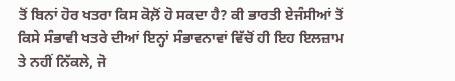ਤੋਂ ਬਿਨਾਂ ਹੋਰ ਖਤਰਾ ਕਿਸ ਕੋਲ਼ੋਂ ਹੋ ਸਕਦਾ ਹੈ? ਕੀ ਭਾਰਤੀ ਏਜੰਸੀਆਂ ਤੋਂ ਕਿਸੇ ਸੰਭਾਵੀ ਖਤਰੇ ਦੀਆਂ ਇਨ੍ਹਾਂ ਸੰਭਾਵਨਾਵਾਂ ਵਿੱਚੋਂ ਹੀ ਇਹ ਇਲਜ਼ਾਮ ਤੇ ਨਹੀਂ ਨਿੱਕਲੇ, ਜੋ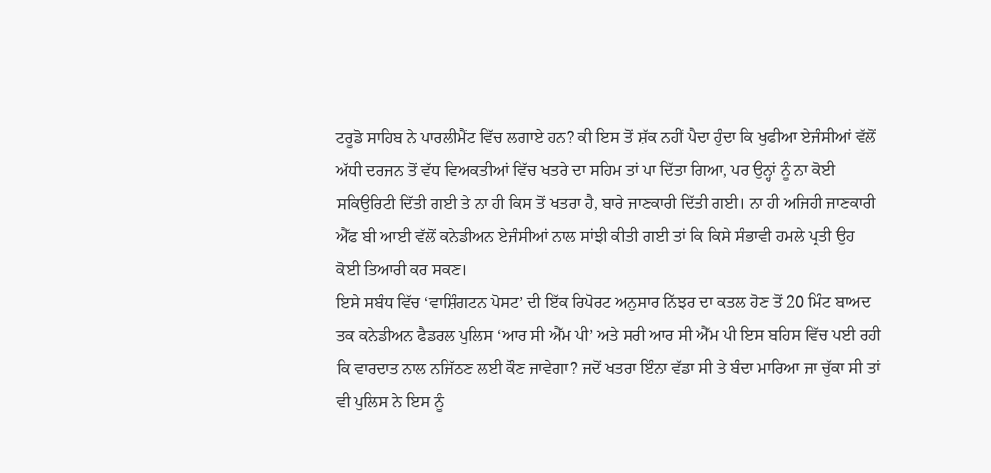ਟਰੂਡੋ ਸਾਹਿਬ ਨੇ ਪਾਰਲੀਮੈਂਟ ਵਿੱਚ ਲਗਾਏ ਹਨ? ਕੀ ਇਸ ਤੋਂ ਸ਼ੱਕ ਨਹੀਂ ਪੈਦਾ ਹੁੰਦਾ ਕਿ ਖੁਫੀਆ ਏਜੰਸੀਆਂ ਵੱਲੋਂ ਅੱਧੀ ਦਰਜਨ ਤੋਂ ਵੱਧ ਵਿਅਕਤੀਆਂ ਵਿੱਚ ਖਤਰੇ ਦਾ ਸਹਿਮ ਤਾਂ ਪਾ ਦਿੱਤਾ ਗਿਆ, ਪਰ ਉਨ੍ਹਾਂ ਨੂੰ ਨਾ ਕੋਈ ਸਕਿਉਰਿਟੀ ਦਿੱਤੀ ਗਈ ਤੇ ਨਾ ਹੀ ਕਿਸ ਤੋਂ ਖਤਰਾ ਹੈ, ਬਾਰੇ ਜਾਣਕਾਰੀ ਦਿੱਤੀ ਗਈ। ਨਾ ਹੀ ਅਜਿਹੀ ਜਾਣਕਾਰੀ ਐੱਫ ਬੀ ਆਈ ਵੱਲੋਂ ਕਨੇਡੀਅਨ ਏਜੰਸੀਆਂ ਨਾਲ ਸਾਂਝੀ ਕੀਤੀ ਗਈ ਤਾਂ ਕਿ ਕਿਸੇ ਸੰਭਾਵੀ ਹਮਲੇ ਪ੍ਰਤੀ ਉਹ ਕੋਈ ਤਿਆਰੀ ਕਰ ਸਕਣ।
ਇਸੇ ਸਬੰਧ ਵਿੱਚ ‘ਵਾਸ਼ਿੰਗਟਨ ਪੋਸਟ’ ਦੀ ਇੱਕ ਰਿਪੋਰਟ ਅਨੁਸਾਰ ਨਿੱਝਰ ਦਾ ਕਤਲ ਹੋਣ ਤੋਂ 20 ਮਿੰਟ ਬਾਅਦ ਤਕ ਕਨੇਡੀਅਨ ਫੈਡਰਲ ਪੁਲਿਸ ‘ਆਰ ਸੀ ਐੱਮ ਪੀ’ ਅਤੇ ਸਰੀ ਆਰ ਸੀ ਐੱਮ ਪੀ ਇਸ ਬਹਿਸ ਵਿੱਚ ਪਈ ਰਹੀ ਕਿ ਵਾਰਦਾਤ ਨਾਲ ਨਜਿੱਠਣ ਲਈ ਕੌਣ ਜਾਵੇਗਾ? ਜਦੋਂ ਖਤਰਾ ਇੰਨਾ ਵੱਡਾ ਸੀ ਤੇ ਬੰਦਾ ਮਾਰਿਆ ਜਾ ਚੁੱਕਾ ਸੀ ਤਾਂ ਵੀ ਪੁਲਿਸ ਨੇ ਇਸ ਨੂੰ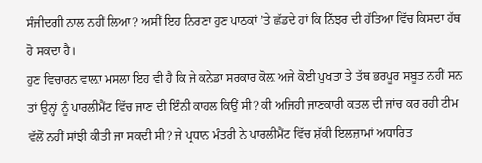ਸੰਜੀਦਗੀ ਨਾਲ ਨਹੀਂ ਲਿਆ? ਅਸੀਂ ਇਹ ਨਿਰਣਾ ਹੁਣ ਪਾਠਕਾਂ ’ਤੇ ਛੱਡਦੇ ਹਾਂ ਕਿ ਨਿੱਝਰ ਦੀ ਹੱਤਿਆ ਵਿੱਚ ਕਿਸਦਾ ਹੱਥ ਹੋ ਸਕਦਾ ਹੈ।
ਹੁਣ ਵਿਚਾਰਨ ਵਾਲ਼ਾ ਮਸਲਾ ਇਹ ਵੀ ਹੈ ਕਿ ਜੇ ਕਨੇਡਾ ਸਰਕਾਰ ਕੋਲ਼ ਅਜੇ ਕੋਈ ਪੁਖਤਾ ਤੇ ਤੱਥ ਭਰਪੂਰ ਸਬੂਤ ਨਹੀਂ ਸਨ ਤਾਂ ਉਨ੍ਹਾਂ ਨੂੰ ਪਾਰਲੀਮੈਂਟ ਵਿੱਚ ਜਾਣ ਦੀ ਇੰਨੀ ਕਾਹਲ ਕਿਉਂ ਸੀ? ਕੀ ਅਜਿਹੀ ਜਾਣਕਾਰੀ ਕਤਲ ਦੀ ਜਾਂਚ ਕਰ ਰਹੀ ਟੀਮ ਵੱਲੋਂ ਨਹੀਂ ਸਾਂਝੀ ਕੀਤੀ ਜਾ ਸਕਦੀ ਸੀ? ਜੇ ਪ੍ਰਧਾਨ ਮੰਤਰੀ ਨੇ ਪਾਰਲੀਮੈਂਟ ਵਿੱਚ ਸ਼ੱਕੀ ਇਲਜ਼ਾਮਾਂ ਅਧਾਰਿਤ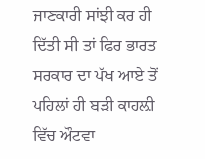ਜਾਣਕਾਰੀ ਸਾਂਝੀ ਕਰ ਹੀ ਦਿੱਤੀ ਸੀ ਤਾਂ ਫਿਰ ਭਾਰਤ ਸਰਕਾਰ ਦਾ ਪੱਖ ਆਏ ਤੋਂ ਪਹਿਲਾਂ ਹੀ ਬੜੀ ਕਾਹਲ਼ੀ ਵਿੱਚ ਔਟਵਾ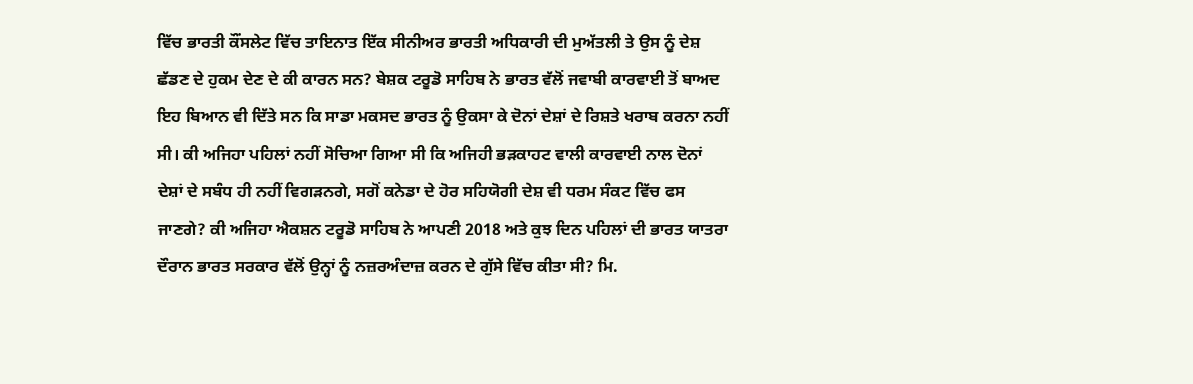ਵਿੱਚ ਭਾਰਤੀ ਕੌਂਸਲੇਟ ਵਿੱਚ ਤਾਇਨਾਤ ਇੱਕ ਸੀਨੀਅਰ ਭਾਰਤੀ ਅਧਿਕਾਰੀ ਦੀ ਮੁਅੱਤਲੀ ਤੇ ਉਸ ਨੂੰ ਦੇਸ਼ ਛੱਡਣ ਦੇ ਹੁਕਮ ਦੇਣ ਦੇ ਕੀ ਕਾਰਨ ਸਨ? ਬੇਸ਼ਕ ਟਰੂਡੋ ਸਾਹਿਬ ਨੇ ਭਾਰਤ ਵੱਲੋਂ ਜਵਾਬੀ ਕਾਰਵਾਈ ਤੋਂ ਬਾਅਦ ਇਹ ਬਿਆਨ ਵੀ ਦਿੱਤੇ ਸਨ ਕਿ ਸਾਡਾ ਮਕਸਦ ਭਾਰਤ ਨੂੰ ਉਕਸਾ ਕੇ ਦੋਨਾਂ ਦੇਸ਼ਾਂ ਦੇ ਰਿਸ਼ਤੇ ਖਰਾਬ ਕਰਨਾ ਨਹੀਂ ਸੀ। ਕੀ ਅਜਿਹਾ ਪਹਿਲਾਂ ਨਹੀਂ ਸੋਚਿਆ ਗਿਆ ਸੀ ਕਿ ਅਜਿਹੀ ਭੜਕਾਹਟ ਵਾਲੀ ਕਾਰਵਾਈ ਨਾਲ ਦੋਨਾਂ ਦੇਸ਼ਾਂ ਦੇ ਸਬੰਧ ਹੀ ਨਹੀਂ ਵਿਗੜਨਗੇ, ਸਗੋਂ ਕਨੇਡਾ ਦੇ ਹੋਰ ਸਹਿਯੋਗੀ ਦੇਸ਼ ਵੀ ਧਰਮ ਸੰਕਟ ਵਿੱਚ ਫਸ ਜਾਣਗੇ? ਕੀ ਅਜਿਹਾ ਐਕਸ਼ਨ ਟਰੂਡੋ ਸਾਹਿਬ ਨੇ ਆਪਣੀ 2018 ਅਤੇ ਕੁਝ ਦਿਨ ਪਹਿਲਾਂ ਦੀ ਭਾਰਤ ਯਾਤਰਾ ਦੌਰਾਨ ਭਾਰਤ ਸਰਕਾਰ ਵੱਲੋਂ ਉਨ੍ਹਾਂ ਨੂੰ ਨਜ਼ਰਅੰਦਾਜ਼ ਕਰਨ ਦੇ ਗੁੱਸੇ ਵਿੱਚ ਕੀਤਾ ਸੀ? ਮਿ.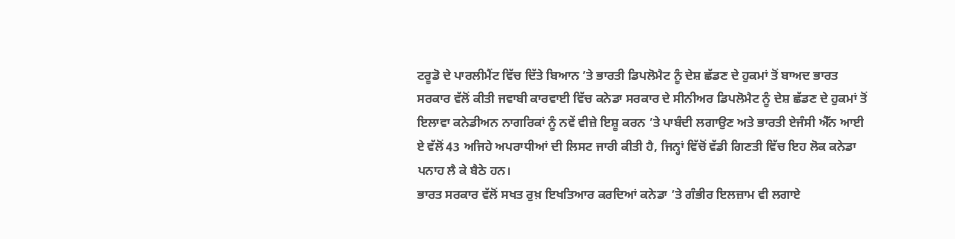ਟਰੂਡੋ ਦੇ ਪਾਰਲੀਮੈਂਟ ਵਿੱਚ ਦਿੱਤੇ ਬਿਆਨ ’ਤੇ ਭਾਰਤੀ ਡਿਪਲੋਮੈਟ ਨੂੰ ਦੇਸ਼ ਛੱਡਣ ਦੇ ਹੁਕਮਾਂ ਤੋਂ ਬਾਅਦ ਭਾਰਤ ਸਰਕਾਰ ਵੱਲੋਂ ਕੀਤੀ ਜਵਾਬੀ ਕਾਰਵਾਈ ਵਿੱਚ ਕਨੇਡਾ ਸਰਕਾਰ ਦੇ ਸੀਨੀਅਰ ਡਿਪਲੋਮੈਟ ਨੂੰ ਦੇਸ਼ ਛੱਡਣ ਦੇ ਹੁਕਮਾਂ ਤੋਂ ਇਲਾਵਾ ਕਨੇਡੀਅਨ ਨਾਗਰਿਕਾਂ ਨੂੰ ਨਵੇਂ ਵੀਜ਼ੇ ਇਸ਼ੂ ਕਰਨ ’ਤੇ ਪਾਬੰਦੀ ਲਗਾਉਣ ਅਤੇ ਭਾਰਤੀ ਏਜੰਸੀ ਐੱਨ ਆਈ ਏ ਵੱਲੋਂ 43 ਅਜਿਹੇ ਅਪਰਾਧੀਆਂ ਦੀ ਲਿਸਟ ਜਾਰੀ ਕੀਤੀ ਹੈ, ਜਿਨ੍ਹਾਂ ਵਿੱਚੋਂ ਵੱਡੀ ਗਿਣਤੀ ਵਿੱਚ ਇਹ ਲੋਕ ਕਨੇਡਾ ਪਨਾਹ ਲੈ ਕੇ ਬੈਠੇ ਹਨ।
ਭਾਰਤ ਸਰਕਾਰ ਵੱਲੋਂ ਸਖਤ ਰੁਖ਼ ਇਖਤਿਆਰ ਕਰਦਿਆਂ ਕਨੇਡਾ ’ਤੇ ਗੰਭੀਰ ਇਲਜ਼ਾਮ ਵੀ ਲਗਾਏ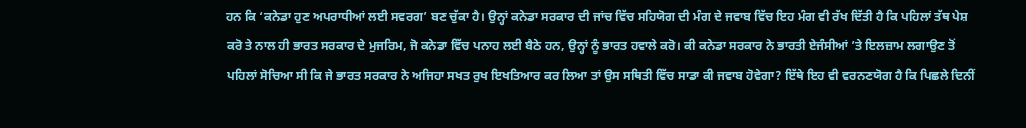ਹਨ ਕਿ ‘ਕਨੇਡਾ ਹੁਣ ਅਪਰਾਧੀਆਂ ਲਈ ਸਵਰਗ’ ਬਣ ਚੁੱਕਾ ਹੈ। ਉਨ੍ਹਾਂ ਕਨੇਡਾ ਸਰਕਾਰ ਦੀ ਜਾਂਚ ਵਿੱਚ ਸਹਿਯੋਗ ਦੀ ਮੰਗ ਦੇ ਜਵਾਬ ਵਿੱਚ ਇਹ ਮੰਗ ਵੀ ਰੱਖ ਦਿੱਤੀ ਹੈ ਕਿ ਪਹਿਲਾਂ ਤੱਥ ਪੇਸ਼ ਕਰੋ ਤੇ ਨਾਲ ਹੀ ਭਾਰਤ ਸਰਕਾਰ ਦੇ ਮੁਜਰਿਮ, ਜੋ ਕਨੇਡਾ ਵਿੱਚ ਪਨਾਹ ਲਈ ਬੈਠੇ ਹਨ, ਉਨ੍ਹਾਂ ਨੂੰ ਭਾਰਤ ਹਵਾਲੇ ਕਰੋ। ਕੀ ਕਨੇਡਾ ਸਰਕਾਰ ਨੇ ਭਾਰਤੀ ਏਜੰਸੀਆਂ ’ਤੇ ਇਲਜ਼ਾਮ ਲਗਾਉਣ ਤੋਂ ਪਹਿਲਾਂ ਸੋਚਿਆ ਸੀ ਕਿ ਜੇ ਭਾਰਤ ਸਰਕਾਰ ਨੇ ਅਜਿਹਾ ਸਖਤ ਰੁਖ ਇਖਤਿਆਰ ਕਰ ਲਿਆ ਤਾਂ ਉਸ ਸਥਿਤੀ ਵਿੱਚ ਸਾਡਾ ਕੀ ਜਵਾਬ ਹੋਵੇਗਾ? ਇੱਥੇ ਇਹ ਵੀ ਵਰਨਣਯੋਗ ਹੈ ਕਿ ਪਿਛਲੇ ਦਿਨੀਂ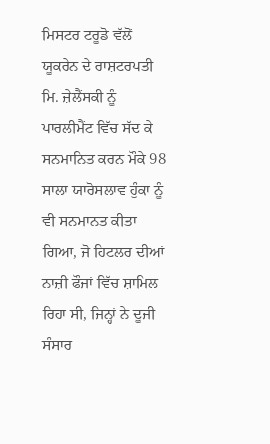ਮਿਸਟਰ ਟਰੂਡੋ ਵੱਲੋਂ ਯੂਕਰੇਨ ਦੇ ਰਾਸ਼ਟਰਪਤੀ ਮਿ. ਜ਼ੇਲੈਂਸਕੀ ਨੂੰ ਪਾਰਲੀਮੈਂਟ ਵਿੱਚ ਸੱਦ ਕੇ ਸਨਮਾਨਿਤ ਕਰਨ ਮੌਕੇ 98 ਸਾਲਾ ਯਾਰੋਸਲਾਵ ਹੁੰਕਾ ਨੂੰ ਵੀ ਸਨਮਾਨਤ ਕੀਤਾ ਗਿਆ, ਜੋ ਹਿਟਲਰ ਦੀਆਂ ਨਾਜ਼ੀ ਫੌਜਾਂ ਵਿੱਚ ਸ਼ਾਮਿਲ ਰਿਹਾ ਸੀ, ਜਿਨ੍ਹਾਂ ਨੇ ਦੂਜੀ ਸੰਸਾਰ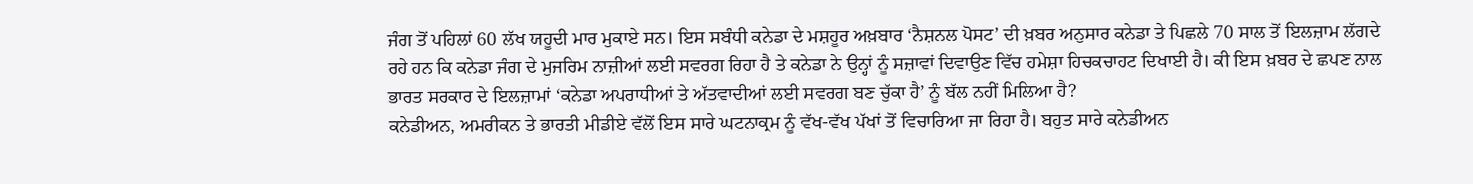ਜੰਗ ਤੋਂ ਪਹਿਲਾਂ 60 ਲੱਖ ਯਹੂਦੀ ਮਾਰ ਮੁਕਾਏ ਸਨ। ਇਸ ਸਬੰਧੀ ਕਨੇਡਾ ਦੇ ਮਸ਼ਹੂਰ ਅਖ਼ਬਾਰ ‘ਨੈਸ਼ਨਲ ਪੋਸਟ’ ਦੀ ਖ਼ਬਰ ਅਨੁਸਾਰ ਕਨੇਡਾ ਤੇ ਪਿਛਲੇ 70 ਸਾਲ ਤੋਂ ਇਲਜ਼ਾਮ ਲੱਗਦੇ ਰਹੇ ਹਨ ਕਿ ਕਨੇਡਾ ਜੰਗ ਦੇ ਮੁਜਰਿਮ ਨਾਜ਼ੀਆਂ ਲਈ ਸਵਰਗ ਰਿਹਾ ਹੈ ਤੇ ਕਨੇਡਾ ਨੇ ਉਨ੍ਹਾਂ ਨੂੰ ਸਜ਼ਾਵਾਂ ਦਿਵਾਉਣ ਵਿੱਚ ਹਮੇਸ਼ਾ ਹਿਚਕਚਾਹਟ ਦਿਖਾਈ ਹੈ। ਕੀ ਇਸ ਖ਼ਬਰ ਦੇ ਛਪਣ ਨਾਲ ਭਾਰਤ ਸਰਕਾਰ ਦੇ ਇਲਜ਼ਾਮਾਂ ‘ਕਨੇਡਾ ਅਪਰਾਧੀਆਂ ਤੇ ਅੱਤਵਾਦੀਆਂ ਲਈ ਸਵਰਗ ਬਣ ਚੁੱਕਾ ਹੈ’ ਨੂੰ ਬੱਲ ਨਹੀਂ ਮਿਲਿਆ ਹੈ?
ਕਨੇਡੀਅਨ, ਅਮਰੀਕਨ ਤੇ ਭਾਰਤੀ ਮੀਡੀਏ ਵੱਲੋਂ ਇਸ ਸਾਰੇ ਘਟਨਾਕ੍ਰਮ ਨੂੰ ਵੱਖ-ਵੱਖ ਪੱਖਾਂ ਤੋਂ ਵਿਚਾਰਿਆ ਜਾ ਰਿਹਾ ਹੈ। ਬਹੁਤ ਸਾਰੇ ਕਨੇਡੀਅਨ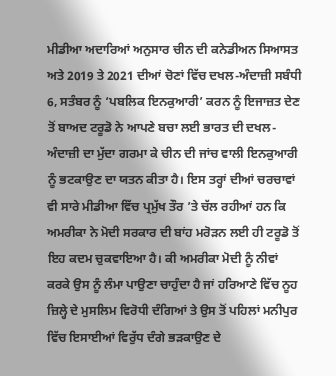ਮੀਡੀਆ ਅਦਾਰਿਆਂ ਅਨੁਸਾਰ ਚੀਨ ਦੀ ਕਨੇਡੀਅਨ ਸਿਆਸਤ ਅਤੇ 2019 ਤੇ 2021 ਦੀਆਂ ਚੋਣਾਂ ਵਿੱਚ ਦਖਲ-ਅੰਦਾਜ਼ੀ ਸਬੰਧੀ 6, ਸਤੰਬਰ ਨੂੰ ‘ਪਬਲਿਕ ਇਨਕੁਆਰੀ’ ਕਰਨ ਨੂੰ ਇਜਾਜ਼ਤ ਦੇਣ ਤੋਂ ਬਾਅਦ ਟਰੂਡੋ ਨੇ ਆਪਣੇ ਬਚਾ ਲਈ ਭਾਰਤ ਦੀ ਦਖਲ-ਅੰਦਾਜ਼ੀ ਦਾ ਮੁੱਦਾ ਗਰਮਾ ਕੇ ਚੀਨ ਦੀ ਜਾਂਚ ਵਾਲੀ ਇਨਕੁਆਰੀ ਨੂੰ ਭਟਕਾਉਣ ਦਾ ਯਤਨ ਕੀਤਾ ਹੈ। ਇਸ ਤਰ੍ਹਾਂ ਦੀਆਂ ਚਰਚਾਵਾਂ ਵੀ ਸਾਰੇ ਮੀਡੀਆ ਵਿੱਚ ਪ੍ਰਮੁੱਖ ਤੌਰ ’ਤੇ ਚੱਲ ਰਹੀਆਂ ਹਨ ਕਿ ਅਮਰੀਕਾ ਨੇ ਮੋਦੀ ਸਰਕਾਰ ਦੀ ਬਾਂਹ ਮਰੋੜਨ ਲਈ ਹੀ ਟਰੂਡੋ ਤੋਂ ਇਹ ਕਦਮ ਚੁਕਵਾਇਆ ਹੈ। ਕੀ ਅਮਰੀਕਾ ਮੋਦੀ ਨੂੰ ਨੀਵਾਂ ਕਰਕੇ ਉਸ ਨੂੰ ਲੰਮਾ ਪਾਉਣਾ ਚਾਹੁੰਦਾ ਹੈ ਜਾਂ ਹਰਿਆਣੇ ਵਿੱਚ ਨੂਹ ਜ਼ਿਲ੍ਹੇ ਦੇ ਮੁਸਲਿਮ ਵਿਰੋਧੀ ਦੰਗਿਆਂ ਤੇ ਉਸ ਤੋਂ ਪਹਿਲਾਂ ਮਨੀਪੁਰ ਵਿੱਚ ਇਸਾਈਆਂ ਵਿਰੁੱਧ ਦੰਗੇ ਭੜਕਾਉਣ ਦੇ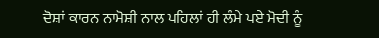ਦੋਸ਼ਾਂ ਕਾਰਨ ਨਾਮੋਸ਼ੀ ਨਾਲ ਪਹਿਲਾਂ ਹੀ ਲੰਮੇ ਪਏ ਮੋਦੀ ਨੂੰ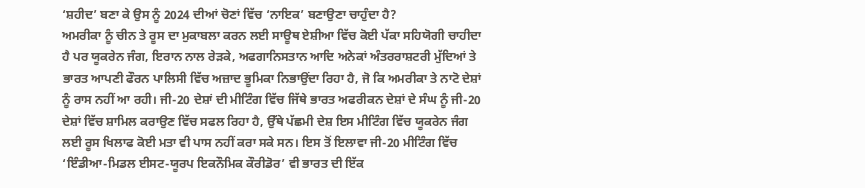‘ਸ਼ਹੀਦ’ ਬਣਾ ਕੇ ਉਸ ਨੂੰ 2024 ਦੀਆਂ ਚੋਣਾਂ ਵਿੱਚ ‘ਨਾਇਕ’ ਬਣਾਉਣਾ ਚਾਹੁੰਦਾ ਹੈ?
ਅਮਰੀਕਾ ਨੂੰ ਚੀਨ ਤੇ ਰੂਸ ਦਾ ਮੁਕਾਬਲਾ ਕਰਨ ਲਈ ਸਾਊਥ ਏਸ਼ੀਆ ਵਿੱਚ ਕੋਈ ਪੱਕਾ ਸਹਿਯੋਗੀ ਚਾਹੀਦਾ ਹੈ ਪਰ ਯੂਕਰੇਨ ਜੰਗ, ਇਰਾਨ ਨਾਲ ਰੇੜਕੇ, ਅਫਗਾਨਿਸਤਾਨ ਆਦਿ ਅਨੇਕਾਂ ਅੰਤਰਰਾਸ਼ਟਰੀ ਮੁੱਦਿਆਂ ਤੇ ਭਾਰਤ ਆਪਣੀ ਫੌਰਨ ਪਾਲਿਸੀ ਵਿੱਚ ਅਜ਼ਾਦ ਭੂਮਿਕਾ ਨਿਭਾਉਂਦਾ ਰਿਹਾ ਹੈ, ਜੋ ਕਿ ਅਮਰੀਕਾ ਤੇ ਨਾਟੋ ਦੇਸ਼ਾਂ ਨੂੰ ਰਾਸ ਨਹੀਂ ਆ ਰਹੀ। ਜੀ-20 ਦੇਸ਼ਾਂ ਦੀ ਮੀਟਿੰਗ ਵਿੱਚ ਜਿੱਥੇ ਭਾਰਤ ਅਫਰੀਕਨ ਦੇਸ਼ਾਂ ਦੇ ਸੰਘ ਨੂੰ ਜੀ-20 ਦੇਸ਼ਾਂ ਵਿੱਚ ਸ਼ਾਮਿਲ ਕਰਾਉਣ ਵਿੱਚ ਸਫਲ ਰਿਹਾ ਹੈ, ਉੱਥੇ ਪੱਛਮੀ ਦੇਸ਼ ਇਸ ਮੀਟਿੰਗ ਵਿੱਚ ਯੂਕਰੇਨ ਜੰਗ ਲਈ ਰੂਸ ਖਿਲਾਫ ਕੋਈ ਮਤਾ ਵੀ ਪਾਸ ਨਹੀਂ ਕਰਾ ਸਕੇ ਸਨ। ਇਸ ਤੋਂ ਇਲਾਵਾ ਜੀ-20 ਮੀਟਿੰਗ ਵਿੱਚ ‘ਇੰਡੀਆ-ਮਿਡਲ ਈਸਟ-ਯੂਰਪ ਇਕਨੌਮਿਕ ਕੌਰੀਡੋਰ’ ਵੀ ਭਾਰਤ ਦੀ ਇੱਕ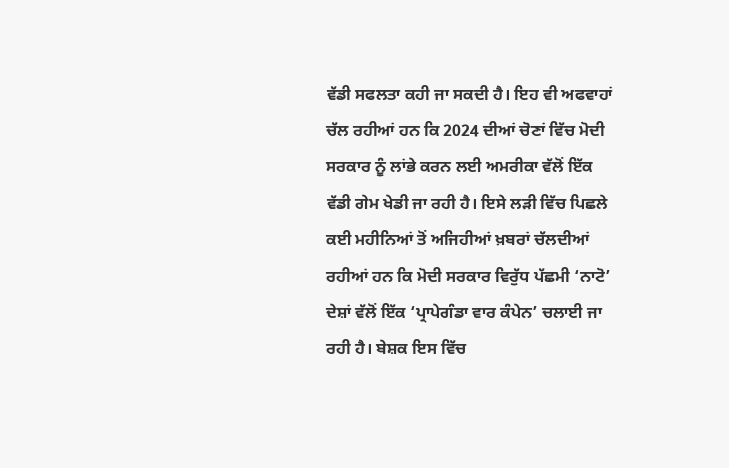ਵੱਡੀ ਸਫਲਤਾ ਕਹੀ ਜਾ ਸਕਦੀ ਹੈ। ਇਹ ਵੀ ਅਫਵਾਹਾਂ ਚੱਲ ਰਹੀਆਂ ਹਨ ਕਿ 2024 ਦੀਆਂ ਚੋਣਾਂ ਵਿੱਚ ਮੋਦੀ ਸਰਕਾਰ ਨੂੰ ਲਾਂਭੇ ਕਰਨ ਲਈ ਅਮਰੀਕਾ ਵੱਲੋਂ ਇੱਕ ਵੱਡੀ ਗੇਮ ਖੇਡੀ ਜਾ ਰਹੀ ਹੈ। ਇਸੇ ਲੜੀ ਵਿੱਚ ਪਿਛਲੇ ਕਈ ਮਹੀਨਿਆਂ ਤੋਂ ਅਜਿਹੀਆਂ ਖ਼ਬਰਾਂ ਚੱਲਦੀਆਂ ਰਹੀਆਂ ਹਨ ਕਿ ਮੋਦੀ ਸਰਕਾਰ ਵਿਰੁੱਧ ਪੱਛਮੀ ‘ਨਾਟੋ’ ਦੇਸ਼ਾਂ ਵੱਲੋਂ ਇੱਕ ‘ਪ੍ਰਾਪੇਗੰਡਾ ਵਾਰ ਕੰਪੇਨ’ ਚਲਾਈ ਜਾ ਰਹੀ ਹੈ। ਬੇਸ਼ਕ ਇਸ ਵਿੱਚ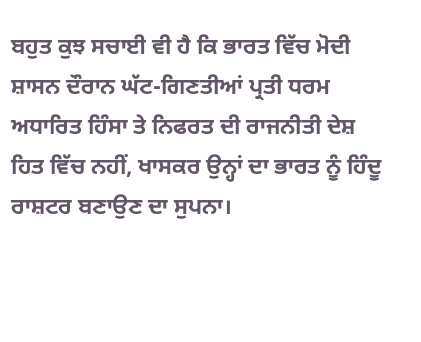ਬਹੁਤ ਕੁਝ ਸਚਾਈ ਵੀ ਹੈ ਕਿ ਭਾਰਤ ਵਿੱਚ ਮੋਦੀ ਸ਼ਾਸਨ ਦੌਰਾਨ ਘੱਟ-ਗਿਣਤੀਆਂ ਪ੍ਰਤੀ ਧਰਮ ਅਧਾਰਿਤ ਹਿੰਸਾ ਤੇ ਨਿਫਰਤ ਦੀ ਰਾਜਨੀਤੀ ਦੇਸ਼ ਹਿਤ ਵਿੱਚ ਨਹੀਂ, ਖਾਸਕਰ ਉਨ੍ਹਾਂ ਦਾ ਭਾਰਤ ਨੂੰ ਹਿੰਦੂ ਰਾਸ਼ਟਰ ਬਣਾਉਣ ਦਾ ਸੁਪਨਾ।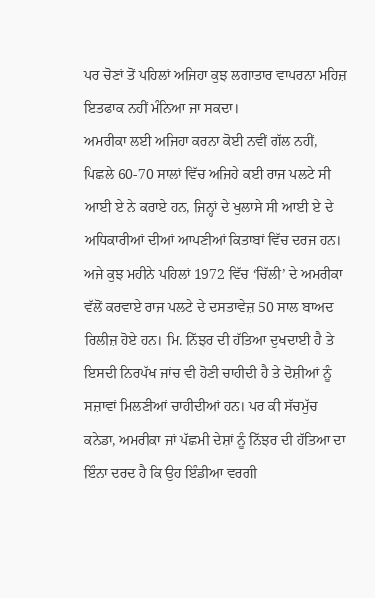ਪਰ ਚੋਣਾਂ ਤੋਂ ਪਹਿਲਾਂ ਅਜਿਹਾ ਕੁਝ ਲਗਾਤਾਰ ਵਾਪਰਨਾ ਮਹਿਜ਼ ਇਤਫਾਕ ਨਹੀਂ ਮੰਨਿਆ ਜਾ ਸਕਦਾ।
ਅਮਰੀਕਾ ਲਈ ਅਜਿਹਾ ਕਰਨਾ ਕੋਈ ਨਵੀਂ ਗੱਲ ਨਹੀਂ, ਪਿਛਲੇ 60-70 ਸਾਲਾਂ ਵਿੱਚ ਅਜਿਹੇ ਕਈ ਰਾਜ ਪਲਟੇ ਸੀ ਆਈ ਏ ਨੇ ਕਰਾਏ ਹਨ, ਜਿਨ੍ਹਾਂ ਦੇ ਖੁਲਾਸੇ ਸੀ ਆਈ ਏ ਦੇ ਅਧਿਕਾਰੀਆਂ ਦੀਆਂ ਆਪਣੀਆਂ ਕਿਤਾਬਾਂ ਵਿੱਚ ਦਰਜ ਹਨ। ਅਜੇ ਕੁਝ ਮਹੀਨੇ ਪਹਿਲਾਂ 1972 ਵਿੱਚ ‘ਚਿੱਲੀ’ ਦੇ ਅਮਰੀਕਾ ਵੱਲੋਂ ਕਰਵਾਏ ਰਾਜ ਪਲਟੇ ਦੇ ਦਸਤਾਵੇਜ਼ 50 ਸਾਲ ਬਾਅਦ ਰਿਲੀਜ਼ ਹੋਏ ਹਨ। ਮਿ. ਨਿੱਝਰ ਦੀ ਹੱਤਿਆ ਦੁਖਦਾਈ ਹੈ ਤੇ ਇਸਦੀ ਨਿਰਪੱਖ ਜਾਂਚ ਵੀ ਹੋਣੀ ਚਾਹੀਦੀ ਹੈ ਤੇ ਦੋਸ਼ੀਆਂ ਨੂੰ ਸਜ਼ਾਵਾਂ ਮਿਲਣੀਆਂ ਚਾਹੀਦੀਆਂ ਹਨ। ਪਰ ਕੀ ਸੱਚਮੁੱਚ ਕਨੇਡਾ, ਅਮਰੀਕਾ ਜਾਂ ਪੱਛਮੀ ਦੇਸ਼ਾਂ ਨੂੰ ਨਿੱਝਰ ਦੀ ਹੱਤਿਆ ਦਾ ਇੰਨਾ ਦਰਦ ਹੈ ਕਿ ਉਹ ਇੰਡੀਆ ਵਰਗੀ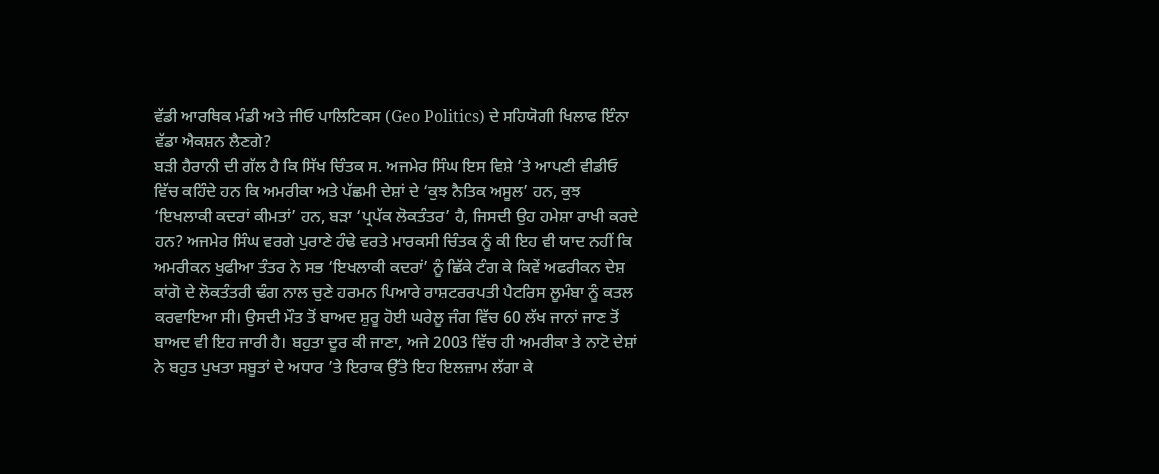ਵੱਡੀ ਆਰਥਿਕ ਮੰਡੀ ਅਤੇ ਜੀਓ ਪਾਲਿਟਿਕਸ (Geo Politics) ਦੇ ਸਹਿਯੋਗੀ ਖਿਲਾਫ ਇੰਨਾ ਵੱਡਾ ਐਕਸ਼ਨ ਲੈਣਗੇ?
ਬੜੀ ਹੈਰਾਨੀ ਦੀ ਗੱਲ ਹੈ ਕਿ ਸਿੱਖ ਚਿੰਤਕ ਸ. ਅਜਮੇਰ ਸਿੰਘ ਇਸ ਵਿਸ਼ੇ ’ਤੇ ਆਪਣੀ ਵੀਡੀਓ ਵਿੱਚ ਕਹਿੰਦੇ ਹਨ ਕਿ ਅਮਰੀਕਾ ਅਤੇ ਪੱਛਮੀ ਦੇਸ਼ਾਂ ਦੇ ‘ਕੁਝ ਨੈਤਿਕ ਅਸੂਲ’ ਹਨ, ਕੁਝ ‘ਇਖਲਾਕੀ ਕਦਰਾਂ ਕੀਮਤਾਂ’ ਹਨ, ਬੜਾ ‘ਪ੍ਰਪੱਕ ਲੋਕਤੰਤਰ’ ਹੈ, ਜਿਸਦੀ ਉਹ ਹਮੇਸ਼ਾ ਰਾਖੀ ਕਰਦੇ ਹਨ? ਅਜਮੇਰ ਸਿੰਘ ਵਰਗੇ ਪੁਰਾਣੇ ਹੰਢੇ ਵਰਤੇ ਮਾਰਕਸੀ ਚਿੰਤਕ ਨੂੰ ਕੀ ਇਹ ਵੀ ਯਾਦ ਨਹੀਂ ਕਿ ਅਮਰੀਕਨ ਖੁਫੀਆ ਤੰਤਰ ਨੇ ਸਭ ‘ਇਖਲਾਕੀ ਕਦਰਾਂ’ ਨੂੰ ਛਿੱਕੇ ਟੰਗ ਕੇ ਕਿਵੇਂ ਅਫਰੀਕਨ ਦੇਸ਼ ਕਾਂਗੋ ਦੇ ਲੋਕਤੰਤਰੀ ਢੰਗ ਨਾਲ ਚੁਣੇ ਹਰਮਨ ਪਿਆਰੇ ਰਾਸ਼ਟਰਰਪਤੀ ਪੈਟਰਿਸ ਲੂਮੰਬਾ ਨੂੰ ਕਤਲ ਕਰਵਾਇਆ ਸੀ। ਉਸਦੀ ਮੌਤ ਤੋਂ ਬਾਅਦ ਸ਼ੁਰੂ ਹੋਈ ਘਰੇਲੂ ਜੰਗ ਵਿੱਚ 60 ਲੱਖ ਜਾਨਾਂ ਜਾਣ ਤੋਂ ਬਾਅਦ ਵੀ ਇਹ ਜਾਰੀ ਹੈ। ਬਹੁਤਾ ਦੂਰ ਕੀ ਜਾਣਾ, ਅਜੇ 2003 ਵਿੱਚ ਹੀ ਅਮਰੀਕਾ ਤੇ ਨਾਟੋ ਦੇਸ਼ਾਂ ਨੇ ਬਹੁਤ ਪੁਖਤਾ ਸਬੂਤਾਂ ਦੇ ਅਧਾਰ ’ਤੇ ਇਰਾਕ ਉੱਤੇ ਇਹ ਇਲਜ਼ਾਮ ਲੱਗਾ ਕੇ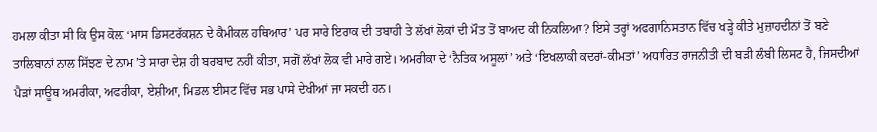ਹਮਲਾ ਕੀਤਾ ਸੀ ਕਿ ਉਸ ਕੋਲ਼ ‘ਮਾਸ ਡਿਸਟਰੱਕਸ਼ਨ ਦੇ ਕੈਮੀਕਲ ਹਥਿਆਰ’ ਪਰ ਸਾਰੇ ਇਰਾਕ ਦੀ ਤਬਾਹੀ ਤੇ ਲੱਖਾਂ ਲੋਕਾਂ ਦੀ ਮੌਤ ਤੋਂ ਬਾਅਦ ਕੀ ਨਿਕਲਿਆ? ਇਸੇ ਤਰ੍ਹਾਂ ਅਫਗਾਨਿਸਤਾਨ ਵਿੱਚ ਖੜ੍ਹੇ ਕੀਤੇ ਮੁਜ਼ਾਹਦੀਨਾਂ ਤੋਂ ਬਣੇ ਤਾਲਿਬਾਨਾਂ ਨਾਲ ਸਿੱਝਣ ਦੇ ਨਾਮ ’ਤੇ ਸਾਰਾ ਦੇਸ਼ ਹੀ ਬਰਬਾਦ ਨਹੀਂ ਕੀਤਾ, ਸਗੋਂ ਲੱਖਾਂ ਲੋਕ ਵੀ ਮਾਰੇ ਗਏ। ਅਮਰੀਕਾ ਦੇ ‘ਨੈਤਿਕ ਅਸੂਲਾਂ’ ਅਤੇ ‘ਇਖਲਾਕੀ ਕਦਰਾਂ-ਕੀਮਤਾਂ’ ਅਧਾਰਿਤ ਰਾਜਨੀਤੀ ਦੀ ਬੜੀ ਲੰਬੀ ਲਿਸਟ ਹੈ, ਜਿਸਦੀਆਂ ਪੈੜਾਂ ਸਾਊਥ ਅਮਰੀਕਾ, ਅਫਰੀਕਾ, ਏਸ਼ੀਆ, ਮਿਡਲ ਈਸਟ ਵਿੱਚ ਸਭ ਪਾਸੇ ਦੇਖੀਆਂ ਜਾ ਸਕਦੀ ਹਨ।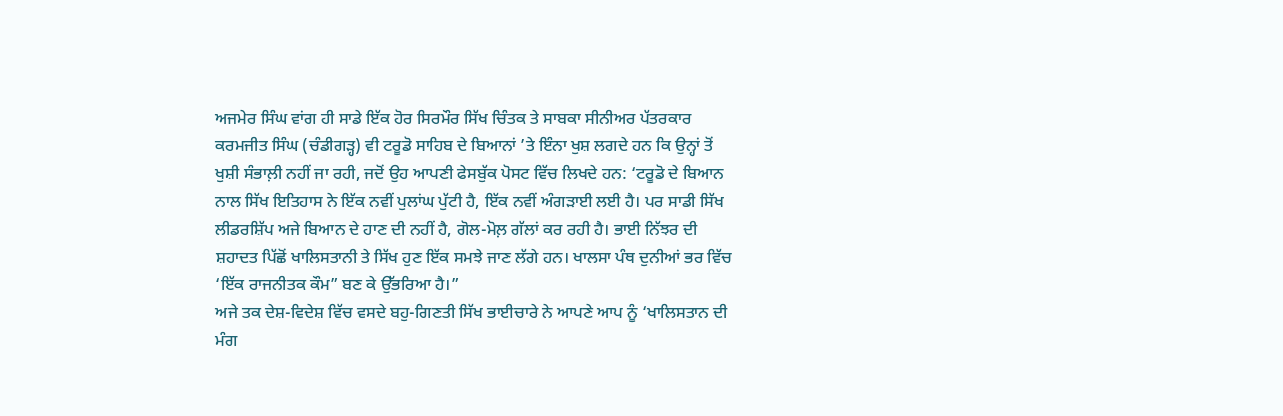ਅਜਮੇਰ ਸਿੰਘ ਵਾਂਗ ਹੀ ਸਾਡੇ ਇੱਕ ਹੋਰ ਸਿਰਮੌਰ ਸਿੱਖ ਚਿੰਤਕ ਤੇ ਸਾਬਕਾ ਸੀਨੀਅਰ ਪੱਤਰਕਾਰ ਕਰਮਜੀਤ ਸਿੰਘ (ਚੰਡੀਗੜ੍ਹ) ਵੀ ਟਰੂਡੋ ਸਾਹਿਬ ਦੇ ਬਿਆਨਾਂ ’ਤੇ ਇੰਨਾ ਖੁਸ਼ ਲਗਦੇ ਹਨ ਕਿ ਉਨ੍ਹਾਂ ਤੋਂ ਖੁਸ਼ੀ ਸੰਭਾਲ਼ੀ ਨਹੀਂ ਜਾ ਰਹੀ, ਜਦੋਂ ਉਹ ਆਪਣੀ ਫੇਸਬੁੱਕ ਪੋਸਟ ਵਿੱਚ ਲਿਖਦੇ ਹਨ: ‘ਟਰੂਡੋ ਦੇ ਬਿਆਨ ਨਾਲ ਸਿੱਖ ਇਤਿਹਾਸ ਨੇ ਇੱਕ ਨਵੀਂ ਪੁਲਾਂਘ ਪੁੱਟੀ ਹੈ, ਇੱਕ ਨਵੀਂ ਅੰਗੜਾਈ ਲਈ ਹੈ। ਪਰ ਸਾਡੀ ਸਿੱਖ ਲੀਡਰਸ਼ਿੱਪ ਅਜੇ ਬਿਆਨ ਦੇ ਹਾਣ ਦੀ ਨਹੀਂ ਹੈ, ਗੋਲ-ਮੋਲ਼ ਗੱਲਾਂ ਕਰ ਰਹੀ ਹੈ। ਭਾਈ ਨਿੱਝਰ ਦੀ ਸ਼ਹਾਦਤ ਪਿੱਛੋਂ ਖਾਲਿਸਤਾਨੀ ਤੇ ਸਿੱਖ ਹੁਣ ਇੱਕ ਸਮਝੇ ਜਾਣ ਲੱਗੇ ਹਨ। ਖਾਲਸਾ ਪੰਥ ਦੁਨੀਆਂ ਭਰ ਵਿੱਚ ‘ਇੱਕ ਰਾਜਨੀਤਕ ਕੌਮ” ਬਣ ਕੇ ਉੱਭਰਿਆ ਹੈ।”
ਅਜੇ ਤਕ ਦੇਸ਼-ਵਿਦੇਸ਼ ਵਿੱਚ ਵਸਦੇ ਬਹੁ-ਗਿਣਤੀ ਸਿੱਖ ਭਾਈਚਾਰੇ ਨੇ ਆਪਣੇ ਆਪ ਨੂੰ ‘ਖਾਲਿਸਤਾਨ ਦੀ ਮੰਗ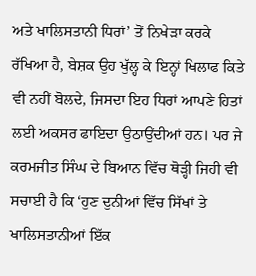ਅਤੇ ਖਾਲਿਸਤਾਨੀ ਧਿਰਾਂ’ ਤੋਂ ਨਿਖੇੜਾ ਕਰਕੇ ਰੱਖਿਆ ਹੈ, ਬੇਸ਼ਕ ਉਹ ਖੁੱਲ੍ਹ ਕੇ ਇਨ੍ਹਾਂ ਖਿਲਾਫ ਕਿਤੇ ਵੀ ਨਹੀਂ ਬੋਲਦੇ, ਜਿਸਦਾ ਇਹ ਧਿਰਾਂ ਆਪਣੇ ਹਿਤਾਂ ਲਈ ਅਕਸਰ ਫਾਇਦਾ ਉਠਾਉਂਦੀਆਂ ਹਨ। ਪਰ ਜੇ ਕਰਮਜੀਤ ਸਿੰਘ ਦੇ ਬਿਆਨ ਵਿੱਚ ਥੋੜ੍ਹੀ ਜਿਹੀ ਵੀ ਸਚਾਈ ਹੈ ਕਿ ‘ਹੁਣ ਦੁਨੀਆਂ ਵਿੱਚ ਸਿੱਖਾਂ ਤੇ ਖਾਲਿਸਤਾਨੀਆਂ ਇੱਕ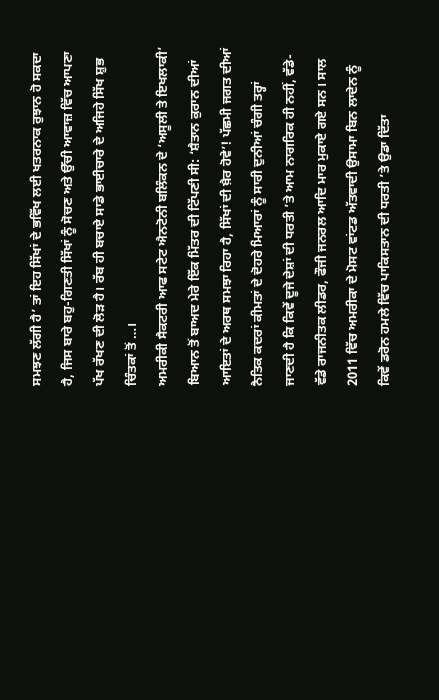ਸਮਝਣ ਲੱਗੀ ਹੈ’ ਤਾਂ ਇਹ ਸਿੱਖਾਂ ਦੇ ਭਵਿੱਖ ਲਈ ਖਤਰਨਾਕ ਰੁਝਾਨ ਹੋ ਸਕਦਾ ਹੈ, ਜਿਸ ਬਾਰੇ ਬਹੁ-ਗਿਣਤੀ ਸਿੱਖਾਂ ਨੂੰ ਸੋਚਣ ਅਤੇ ਉੱਚੀ ਆਵਾਜ਼ ਵਿੱਚ ਆਪਣਾ ਪੱਖ ਰੱਖਣ ਦੀ ਲੋੜ ਹੈ। ਰੱਬ ਹੀ ਬਚਾਏ ਸਾਡੇ ਭਾਈਚਾਰੇ ਦੇ ਅਜਿਹੇ ਸਿੱਖ ਸ਼ੁਭ ਚਿੰਤਕਾਂ ਤੋਂ …।
ਅਮਰੀਕੀ ਸੈਕਟਰੀ ਆਫ ਸਟੇਟ ਐਨਟੋਨੀ ਬਲਿੰਕਨ ਦੇ ‘ਅਸੂਲੀ ਤੇ ਇਖਲਾਕੀ’ ਬਿਆਨ ਤੋਂ ਬਾਅਦ ਮੇਰੇ ਇੱਕ ਮਿੱਤਰ ਦੀ ਟਿੱਪਣੀ ਸੀ: ‘ਸ਼ੈਤਾਨ ਕੁਰਾਨ ਦੀਆਂ ਆਇਤਾਂ ਦੇ ਅਰਥ ਸਮਝਾ ਰਿਹਾ ਹੈ, ਸਿੱਖਾਂ ਦੀ ਖ਼ੈਰ ਹੋਵੇ’! ਪੱਛਮੀ ਜਗਤ ਦੀਆਂ ਨੈਤਿਕ ਕਦਰਾਂ ਕੀਮਤਾਂ ਦੇ ਦੋਹਰੇ ਮਿਆਰਾਂ ਨੂੰ ਸਾਰੀ ਦੁਨੀਆਂ ਚੰਗੀ ਤਰ੍ਹਾਂ ਜਾਣਦੀ ਹੈ ਕਿ ਕਿਵੇਂ ਦੂਜੇ ਦੇਸ਼ਾਂ ਦੀ ਧਰਤੀ ’ਤੇ ਆਮ ਨਾਗਰਿਕ ਹੀ ਨਹੀਂ, ਵੱਡੇ-ਵੱਡੇ ਰਾਜਨੀਤਕ ਲੀਡਰ, ਫੌਜੀ ਜਨਰਲ ਆਦਿ ਮਾਰ ਮੁਕਾਏ ਗਏ ਸਨ। ਸਾਲ 2011 ਵਿੱਚ ਅਮਰੀਕਾ ਦੇ ਮੋਸਟ ਵਾਂਟਡ ਅੱਤਵਾਦੀ ਉਸਾਮਾ ਬਿਨ ਲਾਦੇਨ ਨੂੰ ਕਿਵੇਂ ਡਰੋਨ ਹਮਲੇ ਵਿੱਚ ਪਾਕਿਸਤਾਨ ਦੀ ਧਰਤੀ ’ਤੇ ਉਡਾ ਦਿੱਤਾ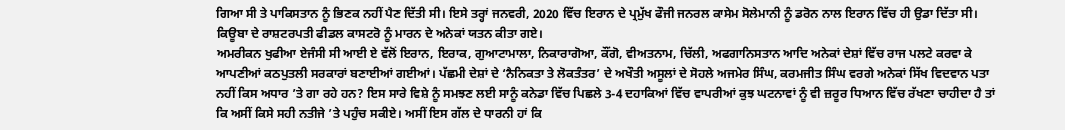ਗਿਆ ਸੀ ਤੇ ਪਾਕਿਸਤਾਨ ਨੂੰ ਭਿਣਕ ਨਹੀਂ ਪੈਣ ਦਿੱਤੀ ਸੀ। ਇਸੇ ਤਰ੍ਹਾਂ ਜਨਵਰੀ, 2020 ਵਿੱਚ ਇਰਾਨ ਦੇ ਪ੍ਰਮੁੱਖ ਫੌਜੀ ਜਨਰਲ ਕਾਸੇਮ ਸੋਲੇਮਾਨੀ ਨੂੰ ਡਰੋਨ ਨਾਲ ਇਰਾਨ ਵਿੱਚ ਹੀ ਉਡਾ ਦਿੱਤਾ ਸੀ। ਕਿਊਬਾ ਦੇ ਰਾਸ਼ਟਰਪਤੀ ਫੀਡਲ ਕਾਸਟਰੋ ਨੂੰ ਮਾਰਨ ਦੇ ਅਨੇਕਾਂ ਯਤਨ ਕੀਤਾ ਗਏ।
ਅਮਰੀਕਨ ਖੁਫੀਆ ਏਜੰਸੀ ਸੀ ਆਈ ਏ ਵੱਲੋਂ ਇਰਾਨ, ਇਰਾਕ, ਗੁਆਟਾਮਾਲਾ, ਨਿਕਾਰਾਗੋਆ, ਕੌਂਗੋ, ਵੀਅਤਨਾਮ, ਚਿੱਲੀ, ਅਫਗਾਨਿਸਤਾਨ ਆਦਿ ਅਨੇਕਾਂ ਦੇਸ਼ਾਂ ਵਿੱਚ ਰਾਜ ਪਲਟੇ ਕਰਵਾ ਕੇ ਆਪਣੀਆਂ ਕਠਪੁਤਲੀ ਸਰਕਾਰਾਂ ਬਣਾਈਆਂ ਗਈਆਂ। ਪੱਛਮੀ ਦੇਸ਼ਾਂ ਦੇ ‘ਨੈਨਿਕਤਾ ਤੇ ਲੋਕਤੰਤਰ’ ਦੇ ਅਖੌਤੀ ਅਸੂਲਾਂ ਦੇ ਸੋਹਲੇ ਅਜਮੇਰ ਸਿੰਘ, ਕਰਮਜੀਤ ਸਿੰਘ ਵਰਗੇ ਅਨੇਕਾਂ ਸਿੱਖ ਵਿਦਵਾਨ ਪਤਾ ਨਹੀਂ ਕਿਸ ਅਧਾਰ ’ਤੇ ਗਾ ਰਹੇ ਹਨ? ਇਸ ਸਾਰੇ ਵਿਸ਼ੇ ਨੂੰ ਸਮਝਣ ਲਈ ਸਾਨੂੰ ਕਨੇਡਾ ਵਿੱਚ ਪਿਛਲੇ 3-4 ਦਹਾਕਿਆਂ ਵਿੱਚ ਵਾਪਰੀਆਂ ਕੁਝ ਘਟਨਾਵਾਂ ਨੂੰ ਵੀ ਜ਼ਰੂਰ ਧਿਆਨ ਵਿੱਚ ਰੱਖਣਾ ਚਾਹੀਦਾ ਹੈ ਤਾਂ ਕਿ ਅਸੀਂ ਕਿਸੇ ਸਹੀ ਨਤੀਜੇ ’ਤੇ ਪਹੁੰਚ ਸਕੀਏ। ਅਸੀਂ ਇਸ ਗੱਲ ਦੇ ਧਾਰਨੀ ਹਾਂ ਕਿ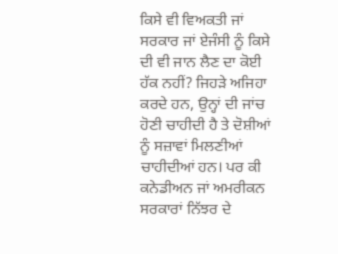ਕਿਸੇ ਵੀ ਵਿਅਕਤੀ ਜਾਂ ਸਰਕਾਰ ਜਾਂ ਏਜੰਸੀ ਨੂੰ ਕਿਸੇ ਦੀ ਵੀ ਜਾਨ ਲੈਣ ਦਾ ਕੋਈ ਹੱਕ ਨਹੀਂ? ਜਿਹੜੇ ਅਜਿਹਾ ਕਰਦੇ ਹਨ, ਉਨ੍ਹਾਂ ਦੀ ਜਾਂਚ ਹੋਣੀ ਚਾਹੀਦੀ ਹੈ ਤੇ ਦੋਸ਼ੀਆਂ ਨੂੰ ਸਜ਼ਾਵਾਂ ਮਿਲਣੀਆਂ ਚਾਹੀਦੀਆਂ ਹਨ। ਪਰ ਕੀ ਕਨੇਡੀਅਨ ਜਾਂ ਅਮਰੀਕਨ ਸਰਕਾਰਾਂ ਨਿੱਝਰ ਦੇ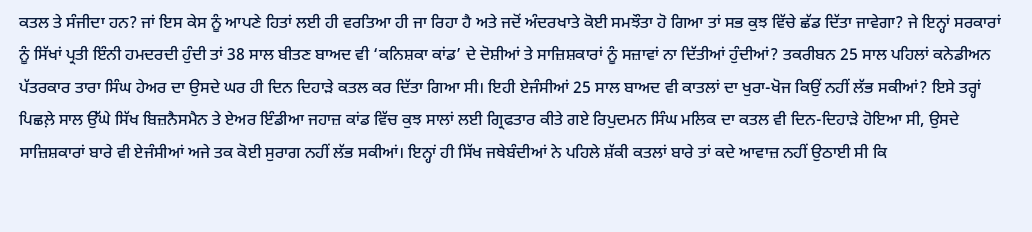ਕਤਲ ਤੇ ਸੰਜੀਦਾ ਹਨ? ਜਾਂ ਇਸ ਕੇਸ ਨੂੰ ਆਪਣੇ ਹਿਤਾਂ ਲਈ ਹੀ ਵਰਤਿਆ ਹੀ ਜਾ ਰਿਹਾ ਹੈ ਅਤੇ ਜਦੋਂ ਅੰਦਰਖਾਤੇ ਕੋਈ ਸਮਝੌਤਾ ਹੋ ਗਿਆ ਤਾਂ ਸਭ ਕੁਝ ਵਿੱਚੇ ਛੱਡ ਦਿੱਤਾ ਜਾਵੇਗਾ? ਜੇ ਇਨ੍ਹਾਂ ਸਰਕਾਰਾਂ ਨੂੰ ਸਿੱਖਾਂ ਪ੍ਰਤੀ ਇੰਨੀ ਹਮਦਰਦੀ ਹੁੰਦੀ ਤਾਂ 38 ਸਾਲ ਬੀਤਣ ਬਾਅਦ ਵੀ ‘ਕਨਿਸ਼ਕਾ ਕਾਂਡ’ ਦੇ ਦੋਸ਼ੀਆਂ ਤੇ ਸਾਜ਼ਿਸ਼ਕਾਰਾਂ ਨੂੰ ਸਜ਼ਾਵਾਂ ਨਾ ਦਿੱਤੀਆਂ ਹੁੰਦੀਆਂ? ਤਕਰੀਬਨ 25 ਸਾਲ ਪਹਿਲਾਂ ਕਨੇਡੀਅਨ ਪੱਤਰਕਾਰ ਤਾਰਾ ਸਿੰਘ ਹੇਅਰ ਦਾ ਉਸਦੇ ਘਰ ਹੀ ਦਿਨ ਦਿਹਾੜੇ ਕਤਲ ਕਰ ਦਿੱਤਾ ਗਿਆ ਸੀ। ਇਹੀ ਏਜੰਸੀਆਂ 25 ਸਾਲ ਬਾਅਦ ਵੀ ਕਾਤਲਾਂ ਦਾ ਖੁਰਾ-ਖੋਜ ਕਿਉਂ ਨਹੀਂ ਲੱਭ ਸਕੀਆਂ? ਇਸੇ ਤਰ੍ਹਾਂ ਪਿਛਲ਼ੇ ਸਾਲ ਉੱਘੇ ਸਿੱਖ ਬਿਜ਼ਨੈਸਮੈਨ ਤੇ ਏਅਰ ਇੰਡੀਆ ਜਹਾਜ਼ ਕਾਂਡ ਵਿੱਚ ਕੁਝ ਸਾਲਾਂ ਲਈ ਗ੍ਰਿਫਤਾਰ ਕੀਤੇ ਗਏ ਰਿਪੁਦਮਨ ਸਿੰਘ ਮਲਿਕ ਦਾ ਕਤਲ ਵੀ ਦਿਨ-ਦਿਹਾੜੇ ਹੋਇਆ ਸੀ, ਉਸਦੇ ਸਾਜ਼ਿਸ਼ਕਾਰਾਂ ਬਾਰੇ ਵੀ ਏਜੰਸੀਆਂ ਅਜੇ ਤਕ ਕੋਈ ਸੁਰਾਗ ਨਹੀਂ ਲੱਭ ਸਕੀਆਂ। ਇਨ੍ਹਾਂ ਹੀ ਸਿੱਖ ਜਥੇਬੰਦੀਆਂ ਨੇ ਪਹਿਲੇ ਸ਼ੱਕੀ ਕਤਲਾਂ ਬਾਰੇ ਤਾਂ ਕਦੇ ਆਵਾਜ਼ ਨਹੀਂ ਉਠਾਈ ਸੀ ਕਿ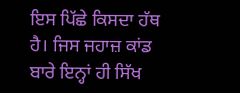ਇਸ ਪਿੱਛੇ ਕਿਸਦਾ ਹੱਥ ਹੈ। ਜਿਸ ਜਹਾਜ਼ ਕਾਂਡ ਬਾਰੇ ਇਨ੍ਹਾਂ ਹੀ ਸਿੱਖ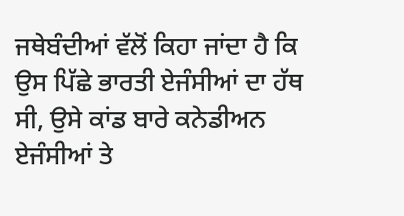ਜਥੇਬੰਦੀਆਂ ਵੱਲੋਂ ਕਿਹਾ ਜਾਂਦਾ ਹੈ ਕਿ ਉਸ ਪਿੱਛੇ ਭਾਰਤੀ ਏਜੰਸੀਆਂ ਦਾ ਹੱਥ ਸੀ, ਉਸੇ ਕਾਂਡ ਬਾਰੇ ਕਨੇਡੀਅਨ ਏਜੰਸੀਆਂ ਤੇ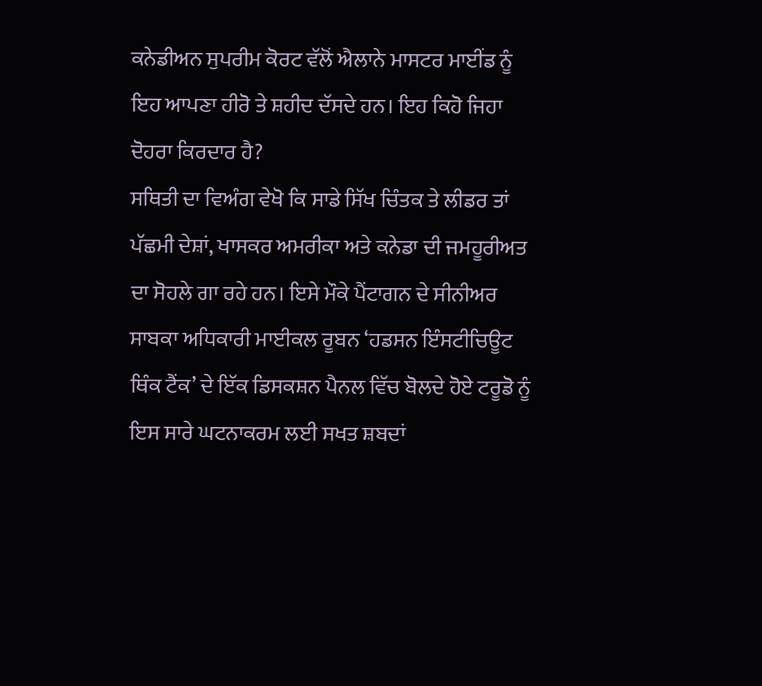ਕਨੇਡੀਅਨ ਸੁਪਰੀਮ ਕੋਰਟ ਵੱਲੋਂ ਐਲਾਨੇ ਮਾਸਟਰ ਮਾਈਂਡ ਨੂੰ ਇਹ ਆਪਣਾ ਹੀਰੋ ਤੇ ਸ਼ਹੀਦ ਦੱਸਦੇ ਹਨ। ਇਹ ਕਿਹੋ ਜਿਹਾ ਦੋਹਰਾ ਕਿਰਦਾਰ ਹੈ?
ਸਥਿਤੀ ਦਾ ਵਿਅੰਗ ਵੇਖੋ ਕਿ ਸਾਡੇ ਸਿੱਖ ਚਿੰਤਕ ਤੇ ਲੀਡਰ ਤਾਂ ਪੱਛਮੀ ਦੇਸ਼ਾਂ, ਖਾਸਕਰ ਅਮਰੀਕਾ ਅਤੇ ਕਨੇਡਾ ਦੀ ਜਮਹੂਰੀਅਤ ਦਾ ਸੋਹਲੇ ਗਾ ਰਹੇ ਹਨ। ਇਸੇ ਮੌਕੇ ਪੈਂਟਾਗਨ ਦੇ ਸੀਨੀਅਰ ਸਾਬਕਾ ਅਧਿਕਾਰੀ ਮਾਈਕਲ ਰੂਬਨ ‘ਹਡਸਨ ਇੰਸਟੀਚਿਊਟ ਥਿੰਕ ਟੈਂਕ’ ਦੇ ਇੱਕ ਡਿਸਕਸ਼ਨ ਪੈਨਲ ਵਿੱਚ ਬੋਲਦੇ ਹੋਏ ਟਰੂਡੋ ਨੂੰ ਇਸ ਸਾਰੇ ਘਟਨਾਕਰਮ ਲਈ ਸਖਤ ਸ਼ਬਦਾਂ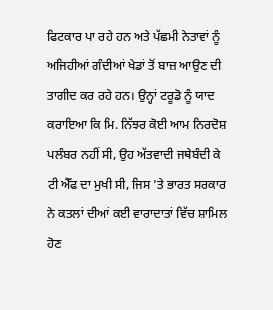ਫਿਟਕਾਰ ਪਾ ਰਹੇ ਹਨ ਅਤੇ ਪੱਛਮੀ ਨੇਤਾਵਾਂ ਨੂੰ ਅਜਿਹੀਆਂ ਗੰਦੀਆਂ ਖੇਡਾਂ ਤੋਂ ਬਾਜ਼ ਆਉਣ ਦੀ ਤਾਗੀਦ ਕਰ ਰਹੇ ਹਨ। ਉਨ੍ਹਾਂ ਟਰੂਡੋ ਨੂੰ ਯਾਦ ਕਰਾਇਆ ਕਿ ਮਿ. ਨਿੱਝਰ ਕੋਈ ਆਮ ਨਿਰਦੋਸ਼ ਪਲੰਬਰ ਨਹੀਂ ਸੀ, ਉਹ ਅੱਤਵਾਦੀ ਜਥੇਬੰਦੀ ਕੇ ਟੀ ਐੱਫ ਦਾ ਮੁਖੀ ਸੀ, ਜਿਸ ’ਤੇ ਭਾਰਤ ਸਰਕਾਰ ਨੇ ਕਤਲਾਂ ਦੀਆਂ ਕਈ ਵਾਰਾਦਾਤਾਂ ਵਿੱਚ ਸ਼ਾਮਿਲ ਹੋਣ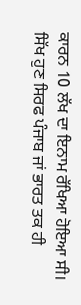ਕਾਰਨ 10 ਲੱਖ ਦਾ ਇਨਾਮ ਰੱਖਿਆ ਹੋਇਆ ਸੀ।
ਸਿੱਖ ਹੁਣ ਸਿਰਫ ਪੰਜਾਬ ਜਾਂ ਭਾਰਤ ਤਕ ਹੀ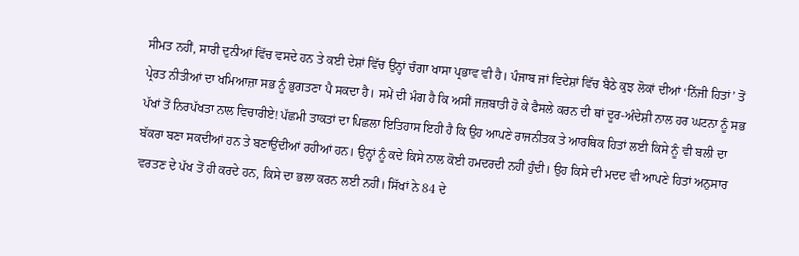ਸੀਮਤ ਨਹੀਂ, ਸਾਰੀ ਦੁਨੀਆਂ ਵਿੱਚ ਵਸਦੇ ਹਨ ਤੇ ਕਈ ਦੇਸ਼ਾਂ ਵਿੱਚ ਉਨ੍ਹਾਂ ਚੰਗਾ ਖਾਸਾ ਪ੍ਰਭਾਵ ਵੀ ਹੈ। ਪੰਜਾਬ ਜਾਂ ਵਿਦੇਸ਼ਾਂ ਵਿੱਚ ਬੈਠੇ ਕੁਝ ਲੋਕਾਂ ਦੀਆਂ ‘ਨਿੱਜੀ ਹਿਤਾਂ’ ਤੋਂ ਪ੍ਰੇਰਤ ਨੀਤੀਆਂ ਦਾ ਖਮਿਆਜ਼ਾ ਸਭ ਨੂੰ ਭੁਗਤਣਾ ਪੈ ਸਕਦਾ ਹੈ। ਸਮੇਂ ਦੀ ਮੰਗ ਹੈ ਕਿ ਅਸੀਂ ਜਜ਼ਬਾਤੀ ਹੋ ਕੇ ਫੈਸਲੇ ਕਰਨ ਦੀ ਥਾਂ ਦੂਰ-ਅੰਦੇਸ਼ੀ ਨਾਲ ਹਰ ਘਟਨਾ ਨੂੰ ਸਭ ਪੱਖਾਂ ਤੋਂ ਨਿਰਪੱਖਤਾ ਨਾਲ ਵਿਚਾਰੀਏ! ਪੱਛਮੀ ਤਾਕਤਾਂ ਦਾ ਪਿਛਲਾ ਇਤਿਹਾਸ ਇਹੀ ਹੈ ਕਿ ਉਹ ਆਪਣੇ ਰਾਜਨੀਤਕ ਤੇ ਆਰਥਿਕ ਹਿਤਾਂ ਲਈ ਕਿਸੇ ਨੂੰ ਵੀ ਬਲੀ ਦਾ ਬੱਕਰਾ ਬਣਾ ਸਕਦੀਆਂ ਹਨ ਤੇ ਬਣਾਉਂਦੀਆਂ ਰਹੀਆਂ ਹਨ। ਉਨ੍ਹਾਂ ਨੂੰ ਕਦੇ ਕਿਸੇ ਨਾਲ ਕੋਈ ਹਮਦਰਦੀ ਨਹੀਂ ਹੁੰਦੀ। ਉਹ ਕਿਸੇ ਦੀ ਮਦਦ ਵੀ ਆਪਣੇ ਹਿਤਾਂ ਅਨੁਸਾਰ ਵਰਤਣ ਦੇ ਪੱਖ ਤੋਂ ਹੀ ਕਰਦੇ ਹਨ, ਕਿਸੇ ਦਾ ਭਲਾ ਕਰਨ ਲਈ ਨਹੀਂ। ਸਿੱਖਾਂ ਨੇ 84 ਦੇ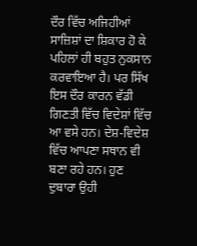ਦੌਰ ਵਿੱਚ ਅਜਿਹੀਆਂ ਸਾਜ਼ਿਸ਼ਾਂ ਦਾ ਸ਼ਿਕਾਰ ਹੋ ਕੇ ਪਹਿਲਾਂ ਹੀ ਬਹੁਤ ਨੁਕਸਾਨ ਕਰਵਾਇਆ ਹੈ। ਪਰ ਸਿੱਖ ਇਸ ਦੌਰ ਕਾਰਨ ਵੱਡੀ ਗਿਣਤੀ ਵਿੱਚ ਵਿਦੇਸ਼ਾਂ ਵਿੱਚ ਆ ਵਸੇ ਹਨ। ਦੇਸ਼-ਵਿਦੇਸ਼ ਵਿੱਚ ਆਪਣਾ ਸਥਾਨ ਵੀ ਬਣਾ ਰਹੇ ਹਨ। ਹੁਣ ਦੁਬਾਰਾ ਉਹੀ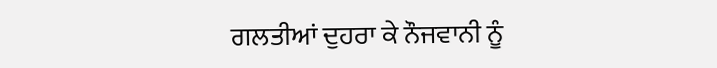ਗਲਤੀਆਂ ਦੁਹਰਾ ਕੇ ਨੌਜਵਾਨੀ ਨੂੰ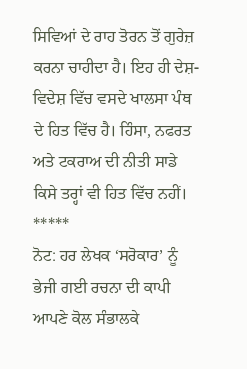ਸਿਵਿਆਂ ਦੇ ਰਾਹ ਤੋਰਨ ਤੋਂ ਗੁਰੇਜ਼ ਕਰਨਾ ਚਾਹੀਦਾ ਹੈ। ਇਹ ਹੀ ਦੇਸ਼-ਵਿਦੇਸ਼ ਵਿੱਚ ਵਸਦੇ ਖਾਲਸਾ ਪੰਥ ਦੇ ਹਿਤ ਵਿੱਚ ਹੈ। ਹਿੰਸਾ, ਨਫਰਤ ਅਤੇ ਟਕਰਾਅ ਦੀ ਨੀਤੀ ਸਾਡੇ ਕਿਸੇ ਤਰ੍ਹਾਂ ਵੀ ਹਿਤ ਵਿੱਚ ਨਹੀਂ।
*****
ਨੋਟ: ਹਰ ਲੇਖਕ ‘ਸਰੋਕਾਰ’ ਨੂੰ ਭੇਜੀ ਗਈ ਰਚਨਾ ਦੀ ਕਾਪੀ ਆਪਣੇ ਕੋਲ ਸੰਭਾਲਕੇ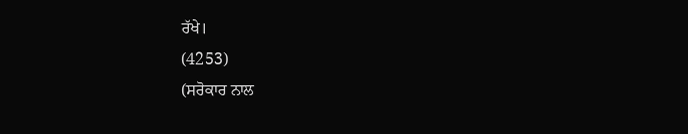ਰੱਖੇ।
(4253)
(ਸਰੋਕਾਰ ਨਾਲ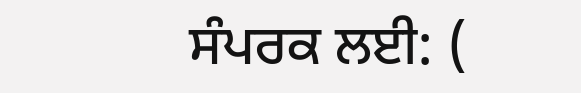ਸੰਪਰਕ ਲਈ: (